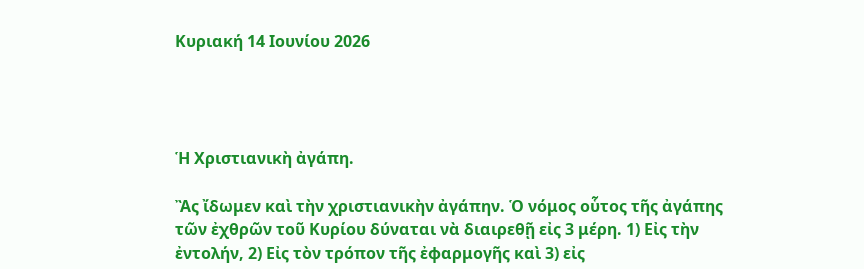Κυριακή 14 Ιουνίου 2026




Ἡ Χριστιανικὴ ἀγάπη.

Ἂς ἴδωμεν καὶ τὴν χριστιανικὴν ἀγάπην. Ὁ νόμος οὗτος τῆς ἀγάπης τῶν ἐχθρῶν τοῦ Κυρίου δύναται νὰ διαιρεθῇ εἰς 3 μέρη. 1) Εἰς τὴν ἐντολήν, 2) Εἰς τὸν τρόπον τῆς ἐφαρμογῆς καὶ 3) εἰς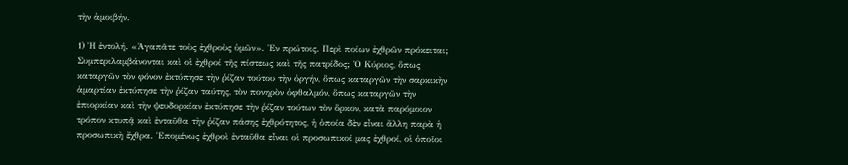τὴν ἀμοιβήν.

1) Ἡ ἐντολή. «Ἀγαπᾶτε τοὺς ἐχθροὺς ὑμῶν». Ἐν πρώτοις. Περὶ ποίων ἐχθρῶν πρόκειται; Συμπεριλαμβάνονται καὶ οἱ ἐχθροί τῆς πίστεως καὶ τῆς πατρίδος; Ὁ Κύριος, ὅπως καταργῶν τὸν φόνον ἐκτύπησε τὴν ῥίζαν τούτου τὴν ὀργήν, ὅπως καταργῶν τὴν σαρκικὴν ἁμαρτίαν ἐκτύπησε τὴν ῥίζαν ταύτης, τὸν πονηρὸν ὀφθαλμόν, ὅπως καταργῶν τὴν ἐπιορκίαν καὶ τὴν ψευδορκίαν ἐκτύπησε τὴν ῥίζαν τούτων τὸν ὅρκον, κατὰ παρόμοιον τρόπον κτυπᾷ καὶ ἐνταῦθα τὴν ῥίζαν πάσης ἐχθρότητος, ἡ ὁποία δὲν εἶναι ἄλλη παρὰ ἡ προσωπικὴ ἔχθρα. Ἑπομένως ἐχθροὶ ἐνταῦθα εἶναι οἱ προσωπικοί μας ἐχθροί, οἱ ὁποῖοι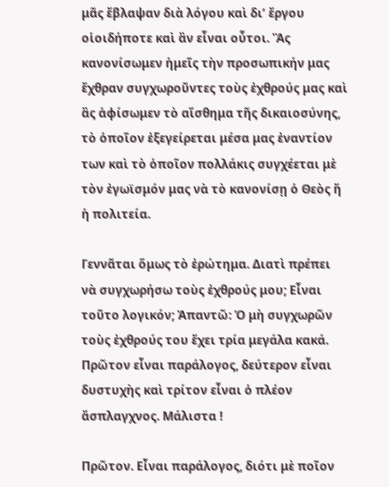μᾶς ἔβλαψαν διὰ λόγου καὶ δι’ ἔργου οἱοιδήποτε καὶ ἂν εἶναι οὗτοι. Ἂς κανονίσωμεν ἡμεῖς τὴν προσωπικήν μας ἔχθραν συγχωροῦντες τοὺς ἐχθρούς μας καὶ ἂς ἀφίσωμεν τὸ αἴσθημα τῆς δικαιοσύνης, τὸ ὁποῖον ἐξεγείρεται μέσα μας ἐναντίον των καὶ τὸ ὁποῖον πολλάκις συγχέεται μὲ τὸν ἐγωϊσμόν μας νὰ τὸ κανονίσῃ ὁ Θεὸς ἤ ἡ πολιτεία.

Γεννᾶται ὅμως τὸ ἐρώτημα. Διατὶ πρέπει νὰ συγχωρήσω τοὺς ἐχθρούς μου; Εἶναι τοῦτο λογικόν; Ἀπαντῶ: Ὁ μὴ συγχωρῶν τοὺς ἐχθρούς του ἔχει τρία μεγάλα κακά. Πρῶτον εἶναι παράλογος, δεύτερον εἶναι δυστυχὴς καὶ τρίτον εἶναι ὁ πλέον ἄσπλαγχνος. Μάλιστα !

Πρῶτον. Εἶναι παράλογος, διότι μὲ ποῖον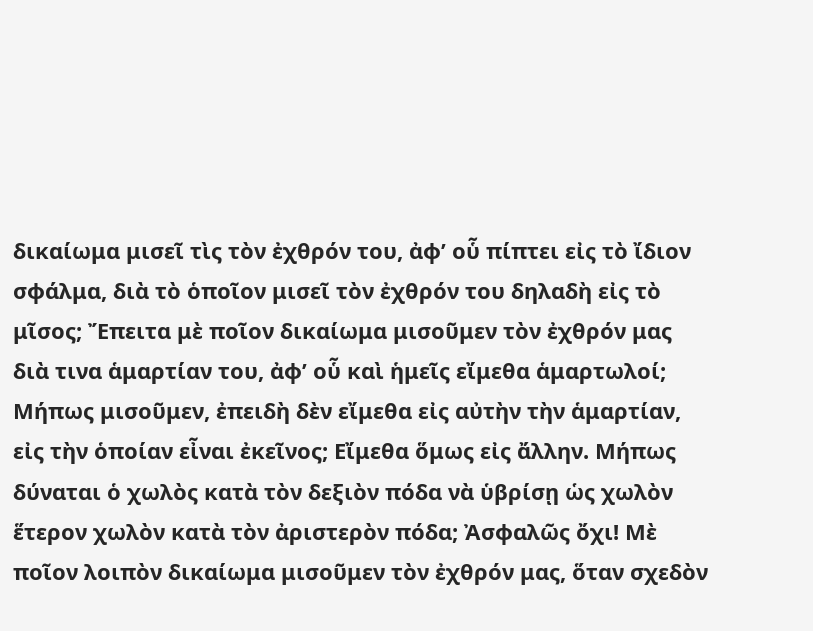δικαίωμα μισεῖ τὶς τὸν ἐχθρόν του, ἀφ’ οὗ πίπτει εἰς τὸ ἴδιον σφάλμα, διὰ τὸ ὁποῖον μισεῖ τὸν ἐχθρόν του δηλαδὴ εἰς τὸ μῖσος; Ἔπειτα μὲ ποῖον δικαίωμα μισοῦμεν τὸν ἐχθρόν μας διὰ τινα ἁμαρτίαν του, ἀφ’ οὗ καὶ ἡμεῖς εἴμεθα ἁμαρτωλοί; Μήπως μισοῦμεν, ἐπειδὴ δὲν εἴμεθα εἰς αὐτὴν τὴν ἁμαρτίαν, εἰς τὴν ὁποίαν εἶναι ἐκεῖνος; Εἴμεθα ὅμως εἰς ἄλλην. Μήπως δύναται ὁ χωλὸς κατὰ τὸν δεξιὸν πόδα νὰ ὑβρίσῃ ὡς χωλὸν ἕτερον χωλὸν κατὰ τὸν ἀριστερὸν πόδα; Ἀσφαλῶς ὄχι! Μὲ ποῖον λοιπὸν δικαίωμα μισοῦμεν τὸν ἐχθρόν μας, ὅταν σχεδὸν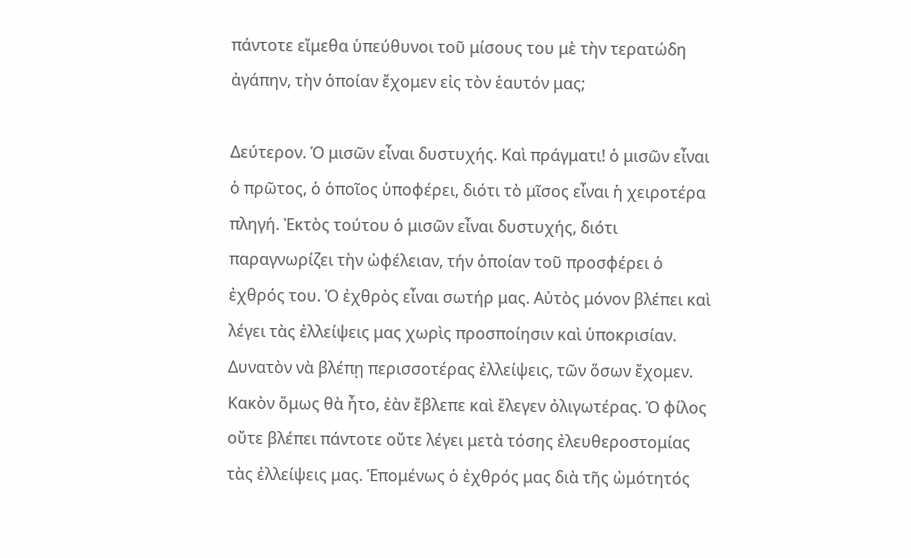πάντοτε εἴμεθα ὑπεύθυνοι τοῦ μίσους του μὲ τὴν τερατώδη ἀγάπην, τὴν ὁποίαν ἔχομεν εἰς τὸν ἑαυτόν μας;

Δεύτερον. Ὁ μισῶν εἶναι δυστυχής. Καὶ πράγματι! ὁ μισῶν εἶναι ὁ πρῶτος, ὁ ὁποῖος ὑποφέρει, διότι τὸ μῖσος εἶναι ἡ χειροτέρα πληγή. Ἐκτὸς τούτου ὁ μισῶν εἶναι δυστυχής, διότι παραγνωρίζει τὴν ὠφέλειαν, τήν ὁποίαν τοῦ προσφέρει ὁ ἐχθρός του. Ὁ ἐχθρὸς εἶναι σωτήρ μας. Αὐτὸς μόνον βλέπει καὶ λέγει τὰς ἐλλείψεις μας χωρὶς προσποίησιν καὶ ὑποκρισίαν. Δυνατὸν νὰ βλέπῃ περισσοτέρας ἐλλείψεις, τῶν ὅσων ἔχομεν. Κακὸν ὅμως θὰ ἦτο, ἐὰν ἔβλεπε καὶ ἔλεγεν ὀλιγωτέρας. Ὁ φίλος οὔτε βλέπει πάντοτε οὔτε λέγει μετὰ τόσης ἐλευθεροστομίας τὰς ἐλλείψεις μας. Ἑπομένως ὁ ἐχθρός μας διὰ τῆς ὠμότητός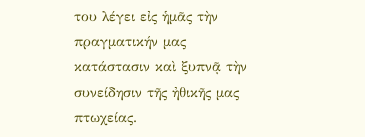του λέγει εἰς ἡμᾶς τὴν πραγματικήν μας κατάστασιν καὶ ξυπνᾷ τὴν συνείδησιν τῆς ἠθικῆς μας πτωχείας.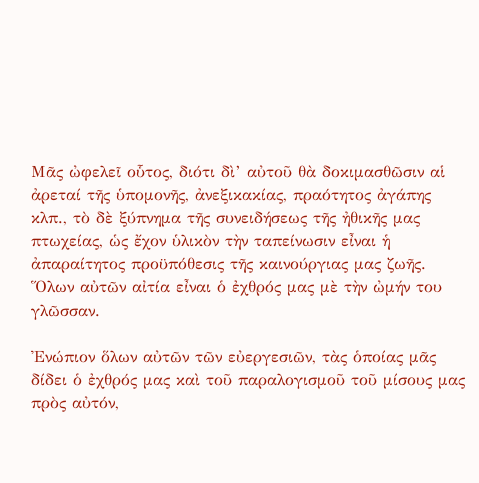Μᾶς ὠφελεῖ οὗτος, διότι δὶ’ αὐτοῦ θὰ δοκιμασθῶσιν αἱ ἀρεταί τῆς ὑπομονῆς, ἀνεξικακίας, πραότητος ἀγάπης κλπ., τὸ δὲ ξύπνημα τῆς συνειδήσεως τῆς ἠθικῆς μας πτωχείας, ὡς ἔχον ὑλικὸν τὴν ταπείνωσιν εἶναι ἡ ἀπαραίτητος προϋπόθεσις τῆς καινούργιας μας ζωῆς. Ὅλων αὐτῶν αἰτία εἶναι ὁ ἐχθρός μας μὲ τὴν ὠμήν του γλῶσσαν.

Ἐνώπιον ὅλων αὐτῶν τῶν εὐεργεσιῶν, τὰς ὁποίας μᾶς δίδει ὁ ἐχθρός μας καὶ τοῦ παραλογισμοῦ τοῦ μίσους μας πρὸς αὐτόν,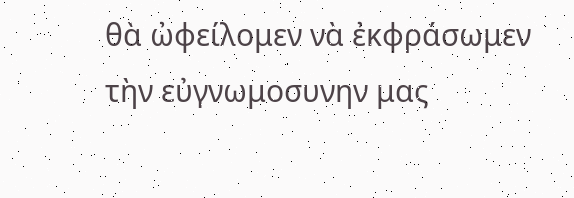θὰ ὠφείλομεν νὰ ἐκφράσωμεν τὴν εὐγνωμοσυνην μας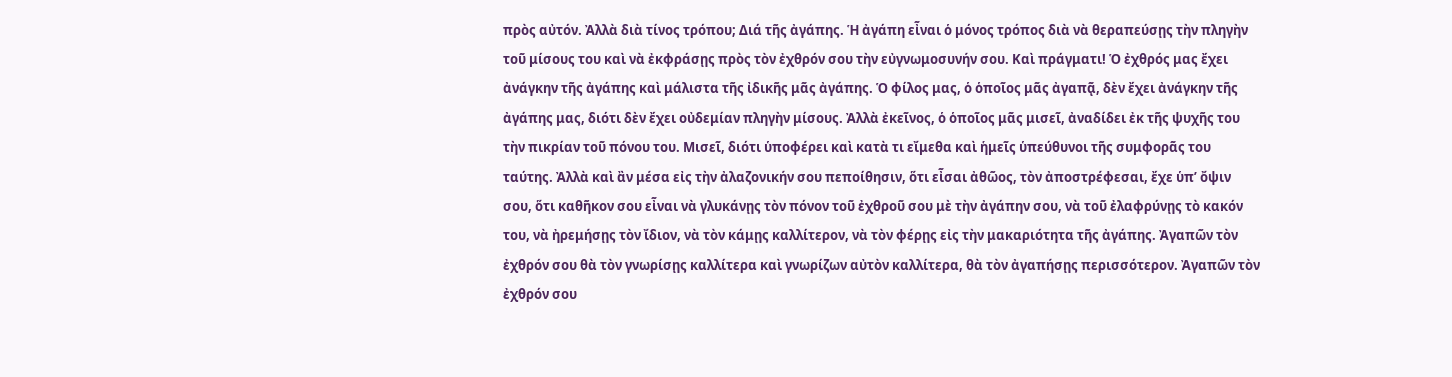πρὸς αὐτόν. Ἀλλὰ διὰ τίνος τρόπου; Διά τῆς ἀγάπης. Ἡ ἀγάπη εἶναι ὁ μόνος τρόπος διὰ νὰ θεραπεύσῃς τὴν πληγὴν τοῦ μίσους του καὶ νὰ ἐκφράσῃς πρὸς τὸν ἐχθρόν σου τὴν εὐγνωμοσυνήν σου. Καὶ πράγματι! Ὁ ἐχθρός μας ἔχει ἀνάγκην τῆς ἀγάπης καὶ μάλιστα τῆς ἰδικῆς μᾶς ἀγάπης. Ὁ φίλος μας, ὁ ὁποῖος μᾶς ἀγαπᾷ, δὲν ἔχει ἀνάγκην τῆς ἀγάπης μας, διότι δὲν ἔχει οὐδεμίαν πληγὴν μίσους. Ἀλλὰ ἐκεῖνος, ὁ ὁποῖος μᾶς μισεῖ, ἀναδίδει ἐκ τῆς ψυχῆς του τὴν πικρίαν τοῦ πόνου του. Μισεῖ, διότι ὑποφέρει καὶ κατὰ τι εἴμεθα καὶ ἡμεῖς ὑπεύθυνοι τῆς συμφορᾶς του ταύτης. Ἀλλὰ καὶ ἂν μέσα εἰς τὴν ἀλαζονικήν σου πεποίθησιν, ὅτι εἶσαι ἀθῶος, τὸν ἀποστρέφεσαι, ἔχε ὑπ’ ὄψιν σου, ὅτι καθῆκον σου εἶναι νὰ γλυκάνῃς τὸν πόνον τοῦ ἐχθροῦ σου μὲ τὴν ἀγάπην σου, νὰ τοῦ ἐλαφρύνῃς τὸ κακόν του, νὰ ἠρεμήσῃς τὸν ἴδιον, νὰ τὸν κάμῃς καλλίτερον, νὰ τὸν φέρῃς εἰς τὴν μακαριότητα τῆς ἀγάπης. Ἀγαπῶν τὸν ἐχθρόν σου θὰ τὸν γνωρίσῃς καλλίτερα καὶ γνωρίζων αὐτὸν καλλίτερα, θὰ τὸν ἀγαπήσῃς περισσότερον. Ἀγαπῶν τὸν ἐχθρόν σου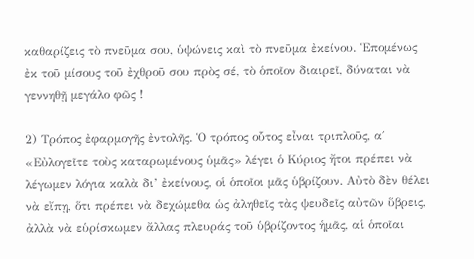καθαρίζεις τὸ πνεῦμα σου, ὑψώνεις καὶ τὸ πνεῦμα ἐκείνου. Ἑπομένως ἐκ τοῦ μίσους τοῦ ἐχθροῦ σου πρὸς σέ, τὸ ὁποῖον διαιρεῖ, δύναται νὰ γεννηθῇ μεγάλο φῶς !

2) Τρόπος ἐφαρμογῆς ἐντολῆς. Ὁ τρόπος οὗτος εἶναι τριπλοῦς, α΄ «Εὐλογεῖτε τοὺς καταρωμένους ὑμᾶς» λέγει ὁ Κύριος ἤτοι πρέπει νὰ λέγωμεν λόγια καλὰ δι’ ἐκείνους, οἱ ὁποῖοι μᾶς ὑβρίζουν. Αὐτὸ δὲν θέλει νὰ εἴπῃ, ὅτι πρέπει νὰ δεχώμεθα ὡς ἀληθεῖς τὰς ψευδεῖς αὐτῶν ὕβρεις, ἀλλὰ νὰ εὑρίσκωμεν ἄλλας πλευράς τοῦ ὑβρίζοντος ἡμᾶς, αἱ ὁποῖαι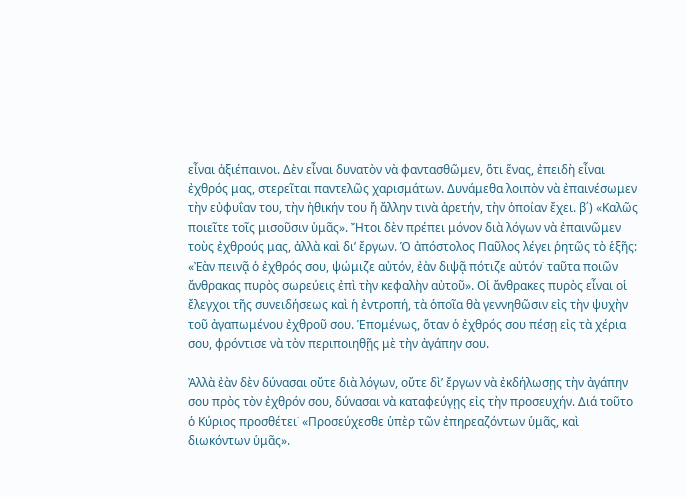εἶναι ἀξιέπαινοι. Δὲν εἶναι δυνατὸν νὰ φαντασθῶμεν, ὅτι ἕνας, ἐπειδὴ εἶναι ἐχθρός μας, στερεῖται παντελῶς χαρισμάτων. Δυνάμεθα λοιπὸν νὰ ἐπαινέσωμεν τὴν εὐφυΐαν του, τὴν ἠθικήν του ἤ ἄλλην τινὰ ἀρετήν, τὴν ὁποίαν ἔχει. β΄) «Καλῶς ποιεῖτε τοῖς μισοῦσιν ὑμᾶς». Ἤτοι δὲν πρέπει μόνον διὰ λόγων νὰ ἐπαινῶμεν τοὺς ἐχθρούς μας, ἀλλὰ καὶ δι’ ἔργων. Ὁ ἀπόστολος Παῦλος λέγει ῥητῶς τὸ ἑξῆς: «Ἐὰν πεινᾷ ὁ ἐχθρός σου, ψώμιζε αὐτόν, ἐὰν διψᾷ πότιζε αὐτόν˙ ταῦτα ποιῶν ἄνθρακας πυρὸς σωρεύεις ἐπὶ τὴν κεφαλὴν αὐτοῦ». Οἱ ἄνθρακες πυρὸς εἶναι οἱ ἔλεγχοι τῆς συνειδήσεως καὶ ἡ ἐντροπή, τὰ ὁποῖα θὰ γεννηθῶσιν εἰς τὴν ψυχὴν τοῦ ἀγαπωμένου ἐχθροῦ σου. Ἑπομένως, ὅταν ὁ ἐχθρός σου πέσῃ εἰς τὰ χέρια σου, φρόντισε νὰ τὸν περιποιηθῇς μὲ τὴν ἀγάπην σου.

Ἀλλὰ ἐὰν δὲν δύνασαι οὔτε διὰ λόγων, οὔτε δὶ’ ἔργων νὰ ἐκδήλωσῃς τὴν ἀγάπην σου πρὸς τὸν ἐχθρόν σου, δύνασαι νὰ καταφεύγῃς εἰς τὴν προσευχήν. Διά τοῦτο ὁ Κύριος προσθέτει˙ «Προσεύχεσθε ὑπὲρ τῶν ἐπηρεαζόντων ὑμᾶς, καὶ διωκόντων ὑμᾶς».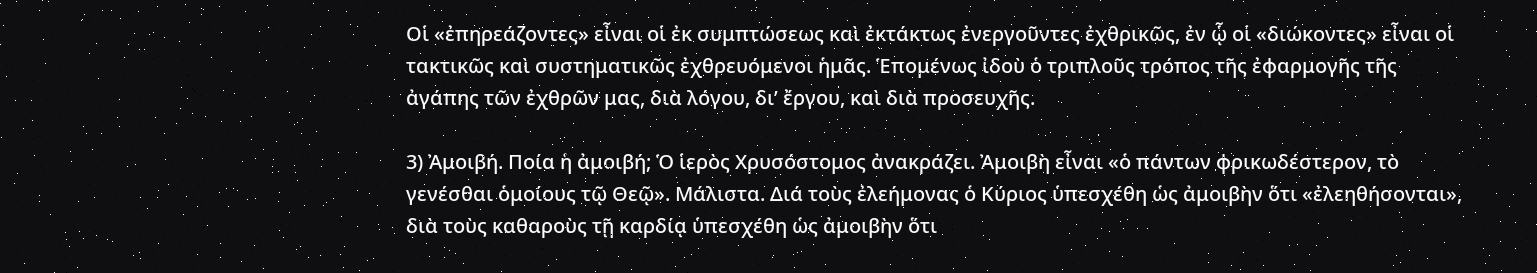Οἱ «ἐπηρεάζοντες» εἶναι οἱ ἐκ συμπτώσεως καὶ ἐκτάκτως ἐνεργοῦντες ἐχθρικῶς, ἐν ᾧ οἱ «διώκοντες» εἶναι οἱ τακτικῶς καὶ συστηματικῶς ἐχθρευόμενοι ἡμᾶς. Ἑπομένως ἰδοὺ ὁ τριπλοῦς τρόπος τῆς ἐφαρμογῆς τῆς ἀγάπης τῶν ἐχθρῶν μας, διὰ λόγου, δι’ ἔργου, καὶ διὰ προσευχῆς.

3) Ἀμοιβή. Ποία ἡ ἀμοιβή; Ὁ ἱερὸς Χρυσόστομος ἀνακράζει. Ἀμοιβὴ εἶναι «ὁ πάντων φρικωδέστερον, τὸ γενέσθαι ὁμοίους τῷ Θεῷ». Μάλιστα. Διά τοὺς ἐλεήμονας ὁ Κύριος ὑπεσχέθη ὡς ἀμοιβὴν ὅτι «ἐλεηθήσονται», διὰ τοὺς καθαροὺς τῇ καρδίᾳ ὑπεσχέθη ὡς ἀμοιβὴν ὅτι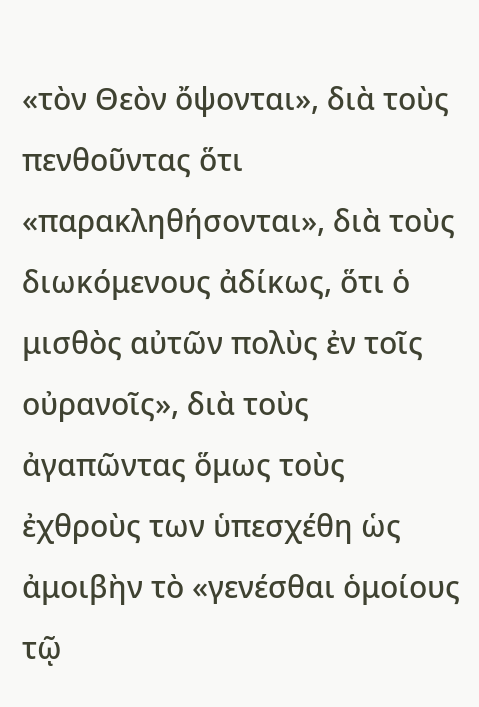«τὸν Θεὸν ὄψονται», διὰ τοὺς πενθοῦντας ὅτι «παρακληθήσονται», διὰ τοὺς διωκόμενους ἀδίκως, ὅτι ὁ μισθὸς αὐτῶν πολὺς ἐν τοῖς οὐρανοῖς», διὰ τοὺς ἀγαπῶντας ὅμως τοὺς ἐχθροὺς των ὑπεσχέθη ὡς ἀμοιβὴν τὸ «γενέσθαι ὁμοίους τῷ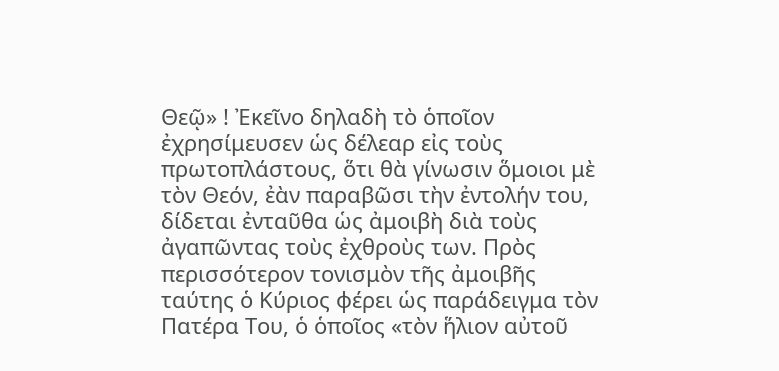Θεῷ» ! Ἐκεῖνο δηλαδὴ τὸ ὁποῖον ἐχρησίμευσεν ὡς δέλεαρ εἰς τοὺς πρωτοπλάστους, ὅτι θὰ γίνωσιν ὅμοιοι μὲ τὸν Θεόν, ἐὰν παραβῶσι τὴν ἐντολήν του, δίδεται ἐνταῦθα ὡς ἀμοιβὴ διὰ τοὺς ἀγαπῶντας τοὺς ἐχθροὺς των. Πρὸς περισσότερον τονισμὸν τῆς ἀμοιβῆς ταύτης ὁ Κύριος φέρει ὡς παράδειγμα τὸν Πατέρα Του, ὁ ὁποῖος «τὸν ἥλιον αὐτοῦ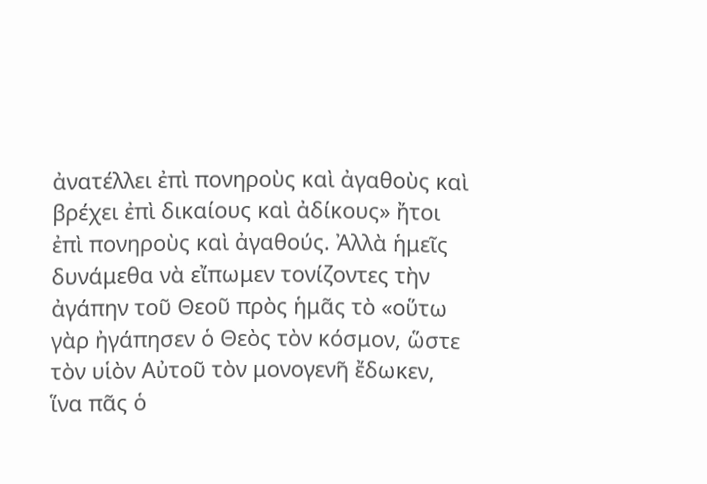ἀνατέλλει ἐπὶ πονηροὺς καὶ ἀγαθοὺς καὶ βρέχει ἐπὶ δικαίους καὶ ἀδίκους» ἤτοι ἐπὶ πονηροὺς καὶ ἀγαθούς. Ἀλλὰ ἡμεῖς δυνάμεθα νὰ εἴπωμεν τονίζοντες τὴν ἀγάπην τοῦ Θεοῦ πρὸς ἡμᾶς τὸ «οὕτω γὰρ ἠγάπησεν ὁ Θεὸς τὸν κόσμον, ὥστε τὸν υἱὸν Αὐτοῦ τὸν μονογενῆ ἔδωκεν, ἵνα πᾶς ὁ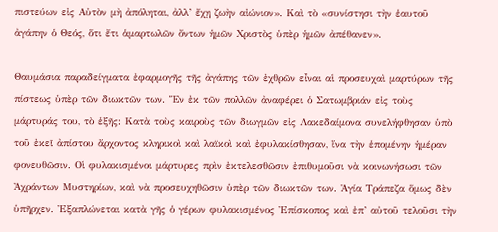πιστεύων εἰς Αὐτὸν μὴ ἀπόληται, ἀλλ’ ἔχῃ ζωὴν αἰώνιον». Καὶ τὸ «συνίστησι τὴν ἑαυτοῦ ἀγάπην ὁ Θεός, ὅτι ἔτι ἁμαρτωλῶν ὄντων ἡμῶν Χριστὸς ὑπὲρ ἡμῶν ἀπέθανεν».

Θαυμάσια παραδείγματα ἐφαρμογῆς τῆς ἀγάπης τῶν ἐχθρῶν εἶναι αἱ προσευχαὶ μαρτύρων τῆς πίστεως ὑπὲρ τῶν διωκτῶν των. Ἕν ἐκ τῶν πολλῶν ἀναφέρει ὁ Σατωμβριάν εἰς τοὺς μάρτυράς του, τὸ ἑξῆς: Κατὰ τοὺς καιροὺς τῶν διωγμῶν εἰς Λακεδαίμονα συνελήφθησαν ὑπὸ τοῦ ἐκεῖ ἀπίστου ἄρχοντος κληρικοὶ καὶ λαϊκοὶ καὶ ἐφυλακίσθησαν, ἵνα τὴν ἑπομένην ἡμέραν φονευθῶσιν. Οἱ φυλακισμένοι μάρτυρες πρὶν ἐκτελεσθῶσιν ἐπιθυμοῦσι νὰ κοινωνήσωσι τῶν Ἀχράντων Μυστηρίων, καὶ νὰ προσευχηθῶσιν ὑπὲρ τῶν διωκτῶν των. Ἁγία Τράπεζα ὅμως δὲν ὑπῆρχεν. Ἐξαπλώνεται κατὰ γῆς ὁ γέρων φυλακισμένος Ἐπίσκοπος καὶ ἐπ’ αὐτοῦ τελοῦσι τὴν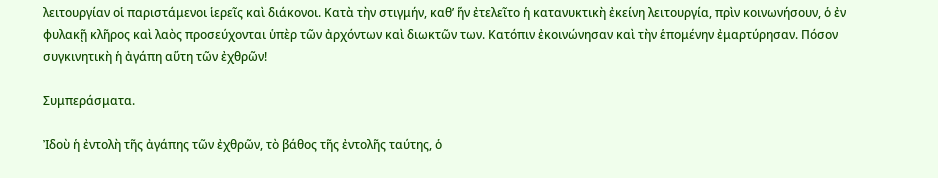λειτουργίαν οἱ παριστάμενοι ἱερεῖς καὶ διάκονοι. Κατὰ τὴν στιγμήν, καθ’ ἥν ἐτελεῖτο ἡ κατανυκτικὴ ἐκείνη λειτουργία, πρὶν κοινωνήσουν, ὁ ἐν φυλακῇ κλῆρος καὶ λαὸς προσεύχονται ὑπὲρ τῶν ἀρχόντων καὶ διωκτῶν των. Κατόπιν ἐκοινώνησαν καὶ τὴν ἑπομένην ἐμαρτύρησαν. Πόσον συγκινητικὴ ἡ ἀγάπη αὕτη τῶν ἐχθρῶν!

Συμπεράσματα.

Ἰδοὺ ἡ ἐντολὴ τῆς ἀγάπης τῶν ἐχθρῶν, τὸ βάθος τῆς ἐντολῆς ταύτης, ὁ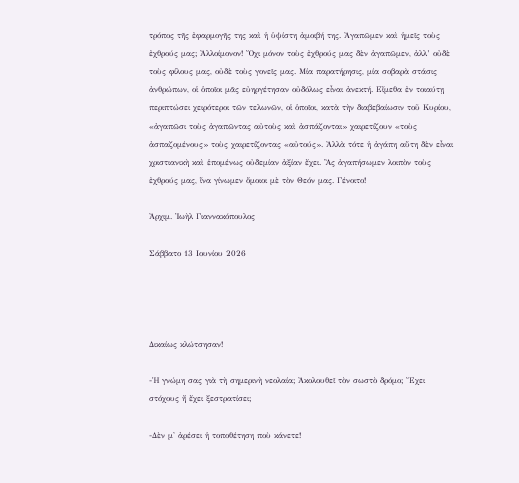τρόπος τῆς ἐφαρμογῆς της καὶ ἡ ὑψίστη ἀμοιβή της. Ἀγαπῶμεν καὶ ἡμεῖς τοὺς ἐχθρούς μας; Ἀλλοίμονον! Ὄχι μόνον τοὺς ἐχθρούς μας δὲν ἀγαπῶμεν, ἀλλ’ οὐδὲ τοὺς φίλους μας, οὐδὲ τοὺς γονεῖς μας. Μία παρατήρησις, μία σοβαρὰ στάσις ἀνθρώπων, οἱ ὁποῖοι μᾶς εὐηργέτησαν οὐδόλως εἶναι ἀνεκτή. Εἴμεθα ἐν τοιαύτῃ περιπτώσει χειρότεροι τῶν τελωνῶν, οἱ ὁποῖοι, κατὰ τὴν διαβεβαίωσιν τοῦ Κυρίου, «ἀγαπῶσι τοὺς ἀγαπῶντας αὐτοὺς καὶ ἀσπάζονται» χαιρετίζουν «τοὺς ἀσπαζομένους» τοὺς χαιρετίζοντας «αὐτούς». Ἀλλὰ τότε ἡ ἀγάπη αὕτη δὲν εἶναι χριστιανικὴ καὶ ἑπομένως οὐδεμίαν ἀξίαν ἔχει. Ἂς ἀγαπήσωμεν λοιπὸν τοὺς ἐχθρούς μας, ἵνα γίνωμεν ὅμοιοι μὲ τὸν Θεόν μας. Γένοιτο!

Ἀρχιμ. Ἰωὴλ Γιαννακόπουλος

Σάββατο 13 Ιουνίου 2026




Δικαίως κλώτσησαν!

-Ἡ γνώμη σας γιὰ τὴ σημερινὴ νεολαία; Ἀκολουθεῖ τὸν σωστὸ δρόμο; Ἔχει στόχους ἤ ἔχει ξεστρατίσει;

-Δὲν μ' ἀρέσει ἡ τοποθέτηση ποὺ κάνετε!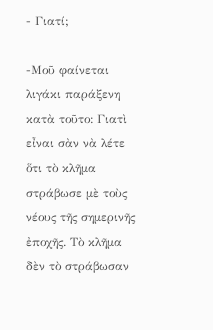- Γιατί;

-Μοῦ φαίνεται λιγάκι παράξενη κατὰ τοῦτο: Γιατὶ εἶναι σὰν νὰ λέτε ὅτι τὸ κλῆμα στράβωσε μὲ τοὺς νέους τῆς σημερινῆς ἐποχῆς. Τὸ κλῆμα δὲν τὸ στράβωσαν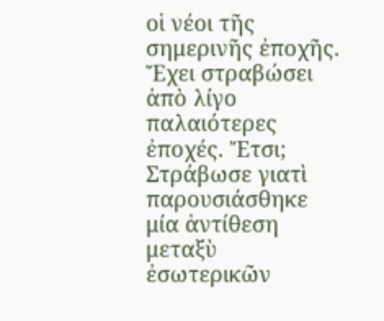οἱ νέοι τῆς σημερινῆς ἐποχῆς. Ἔχει στραβώσει ἀπὸ λίγο παλαιότερες ἐποχές. Ἔτσι; Στράβωσε γιατὶ παρουσιάσθηκε μία ἀντίθεση μεταξὺ ἐσωτερικῶν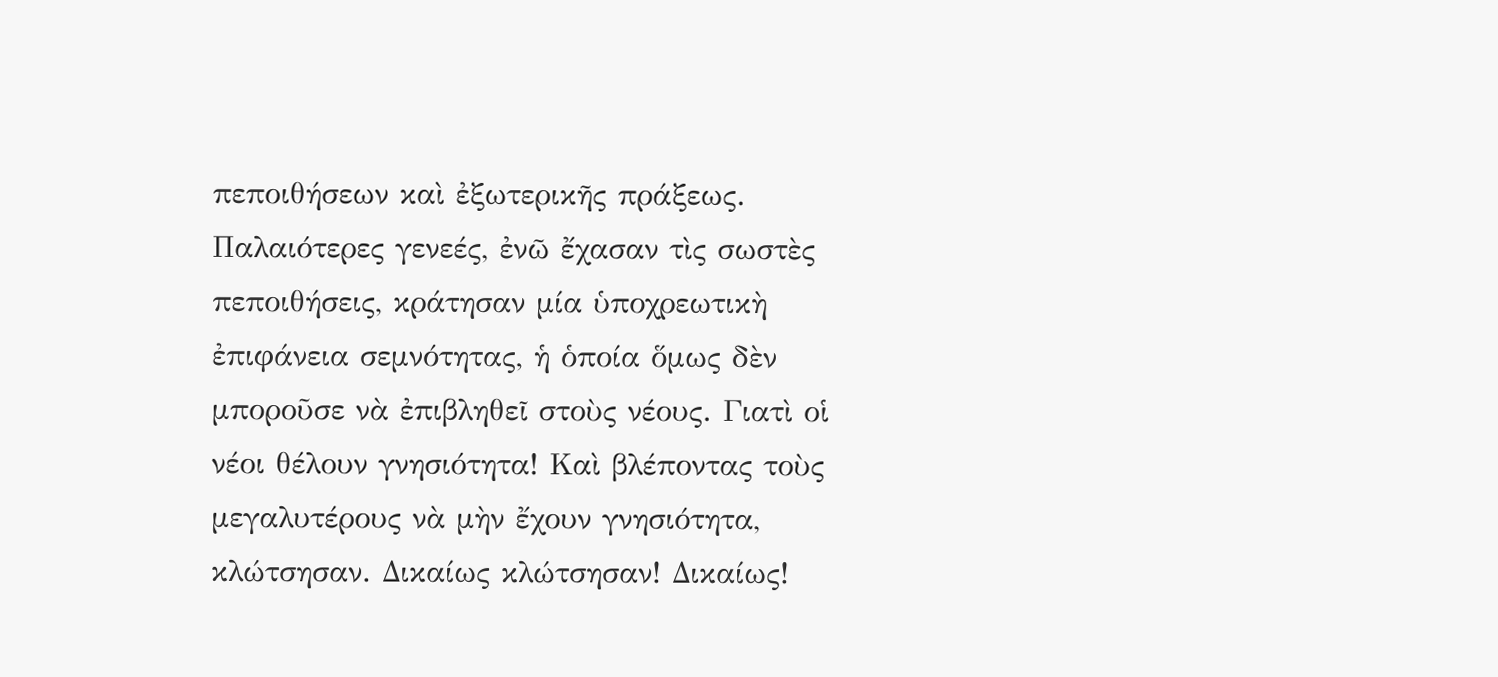πεποιθήσεων καὶ ἐξωτερικῆς πράξεως. Παλαιότερες γενεές, ἐνῶ ἔχασαν τὶς σωστὲς πεποιθήσεις, κράτησαν μία ὑποχρεωτικὴ ἐπιφάνεια σεμνότητας, ἡ ὁποία ὅμως δὲν μποροῦσε νὰ ἐπιβληθεῖ στοὺς νέους. Γιατὶ οἱ νέοι θέλουν γνησιότητα! Καὶ βλέποντας τοὺς μεγαλυτέρους νὰ μὴν ἔχουν γνησιότητα, κλώτσησαν. Δικαίως κλώτσησαν! Δικαίως!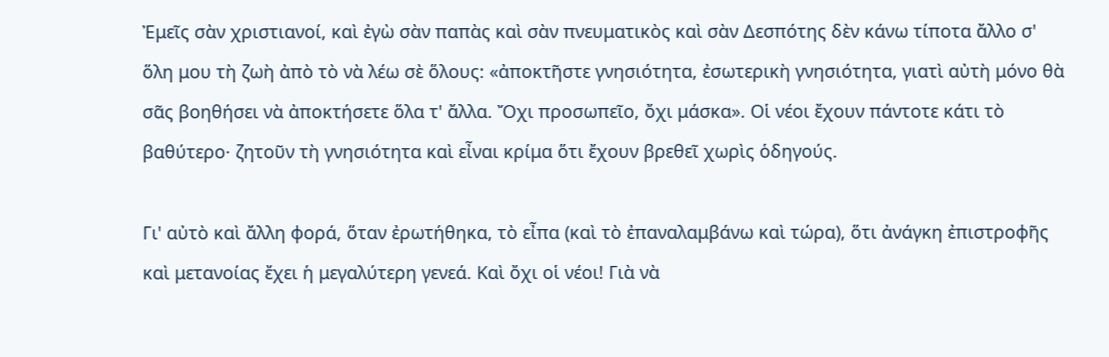Ἐμεῖς σὰν χριστιανοί, καὶ ἐγὼ σὰν παπὰς καὶ σὰν πνευματικὸς καὶ σὰν Δεσπότης δὲν κάνω τίποτα ἄλλο σ' ὅλη μου τὴ ζωὴ ἀπὸ τὸ νὰ λέω σὲ ὅλους: «ἀποκτῆστε γνησιότητα, ἐσωτερικὴ γνησιότητα, γιατὶ αὐτὴ μόνο θὰ σᾶς βοηθήσει νὰ ἀποκτήσετε ὅλα τ' ἄλλα. Ὄχι προσωπεῖο, ὄχι μάσκα». Οἱ νέοι ἔχουν πάντοτε κάτι τὸ βαθύτερο· ζητοῦν τὴ γνησιότητα καὶ εἶναι κρίμα ὅτι ἔχουν βρεθεῖ χωρὶς ὁδηγούς.

Γι' αὐτὸ καὶ ἄλλη φορά, ὅταν ἐρωτήθηκα, τὸ εἶπα (καὶ τὸ ἐπαναλαμβάνω καὶ τώρα), ὅτι ἀνάγκη ἐπιστροφῆς καὶ μετανοίας ἔχει ἡ μεγαλύτερη γενεά. Καὶ ὄχι οἱ νέοι! Γιὰ νὰ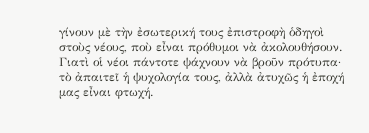γίνουν μὲ τὴν ἐσωτερική τους ἐπιστροφὴ ὁδηγοὶ στοὺς νέους, ποὺ εἶναι πρόθυμοι νὰ ἀκολουθήσουν. Γιατὶ οἱ νέοι πάντοτε ψάχνουν νὰ βροῦν πρότυπα· τὸ ἀπαιτεῖ ἡ ψυχολογία τους, ἀλλὰ ἀτυχῶς ἡ ἐποχή μας εἶναι φτωχή.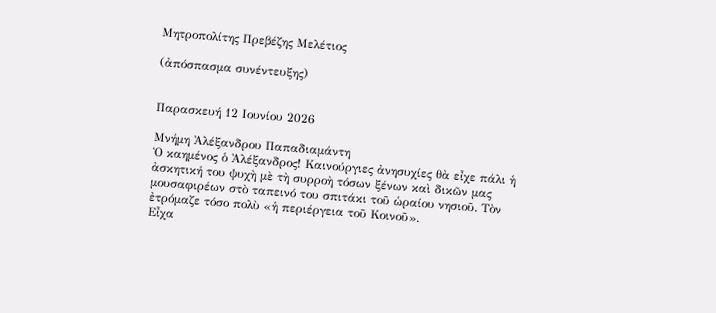Μητροπολίτης Πρεβέζης Μελέτιος

(ἀπόσπασμα συνέντευξης)


Παρασκευή 12 Ιουνίου 2026

Μνήμη Ἀλέξανδρου Παπαδιαμάντη
Ὁ καημένος ὁ Ἀλέξανδρος! Καινούργιες ἀνησυχίες θὰ εἶχε πάλι ἡ ἀσκητική του ψυχὴ μὲ τὴ συρροὴ τόσων ξένων καὶ δικῶν μας μουσαφιρέων στὸ ταπεινό του σπιτάκι τοῦ ὡραίου νησιοῦ. Τὸν ἐτρόμαζε τόσο πολὺ «ἡ περιέργεια τοῦ Κοινοῦ».
Εἶχα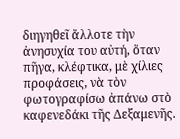διηγηθεῖ ἄλλοτε τὴν ἀνησυχία του αὐτή, ὅταν πῆγα, κλέφτικα, μὲ χίλιες προφάσεις, νὰ τὸν φωτογραφίσω ἀπάνω στὸ καφενεδάκι τῆς Δεξαμενῆς.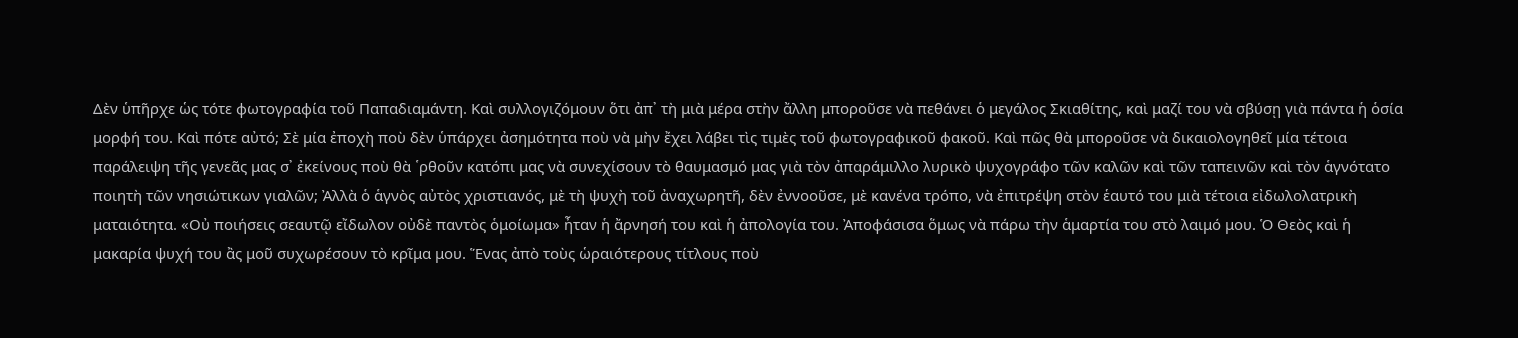Δὲν ὑπῆρχε ὡς τότε φωτογραφία τοῦ Παπαδιαμάντη. Καὶ συλλογιζόμουν ὅτι ἀπ᾿ τὴ μιὰ μέρα στὴν ἄλλη μποροῦσε νὰ πεθάνει ὁ μεγάλος Σκιαθίτης, καὶ μαζί του νὰ σβύσῃ γιὰ πάντα ἡ ὁσία μορφή του. Καὶ πότε αὐτό; Σὲ μία ἐποχὴ ποὺ δὲν ὑπάρχει ἀσημότητα ποὺ νὰ μὴν ἔχει λάβει τὶς τιμὲς τοῦ φωτογραφικοῦ φακοῦ. Καὶ πῶς θὰ μποροῦσε νὰ δικαιολογηθεῖ μία τέτοια παράλειψη τῆς γενεᾶς μας σ᾿ ἐκείνους ποὺ θὰ ῾ρθοῦν κατόπι μας νὰ συνεχίσουν τὸ θαυμασμό μας γιὰ τὸν ἀπαράμιλλο λυρικὸ ψυχογράφο τῶν καλῶν καὶ τῶν ταπεινῶν καὶ τὸν ἁγνότατο ποιητὴ τῶν νησιώτικων γιαλῶν; Ἀλλὰ ὁ ἁγνὸς αὐτὸς χριστιανός, μὲ τὴ ψυχὴ τοῦ ἀναχωρητῆ, δὲν ἐννοοῦσε, μὲ κανένα τρόπο, νὰ ἐπιτρέψη στὸν ἑαυτό του μιὰ τέτοια εἰδωλολατρικὴ ματαιότητα. «Οὐ ποιήσεις σεαυτῷ εἴδωλον οὐδὲ παντὸς ὁμοίωμα» ἦταν ἡ ἄρνησή του καὶ ἡ ἀπολογία του. Ἀποφάσισα ὅμως νὰ πάρω τὴν ἁμαρτία του στὸ λαιμό μου. Ὁ Θεὸς καὶ ἡ μακαρία ψυχή του ἂς μοῦ συχωρέσουν τὸ κρῖμα μου. Ἕνας ἀπὸ τοὺς ὡραιότερους τίτλους ποὺ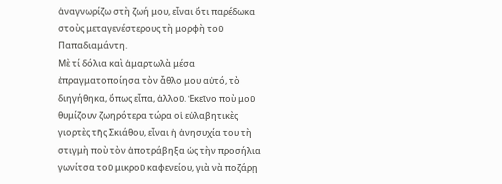ἀναγνωρίζω στὴ ζωή μου, εἶναι ὅτι παρέδωκα στοὺς μεταγενέστερους τὴ μορφὴ τοῦ Παπαδιαμάντη.
Μὲ τί δόλια καὶ ἁμαρτωλὰ μέσα ἐπραγματοποίησα τὸν ἆθλο μου αὐτό, τὸ διηγήθηκα, ὅπως εἶπα, ἀλλοῦ. Ἐκεῖνο ποὺ μοῦ θυμίζουν ζωηρότερα τώρα οἱ εὐλαβητικὲς γιορτὲς τῆς Σκιάθου, εἶναι ἡ ἀνησυχία του τὴ στιγμὴ ποὺ τὸν ἀποτράβηξα ὡς τὴν προσήλια γωνίτσα τοῦ μικροῦ καφενείου, γιὰ νὰ ποζάρῃ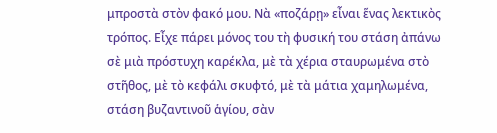μπροστὰ στὸν φακό μου. Νὰ «ποζάρῃ» εἶναι ἕνας λεκτικὸς τρόπος. Εἶχε πάρει μόνος του τὴ φυσική του στάση ἀπάνω σὲ μιὰ πρόστυχη καρέκλα, μὲ τὰ χέρια σταυρωμένα στὸ στῆθος, μὲ τὸ κεφάλι σκυφτό, μὲ τὰ μάτια χαμηλωμένα, στάση βυζαντινοῦ ἁγίου, σὰν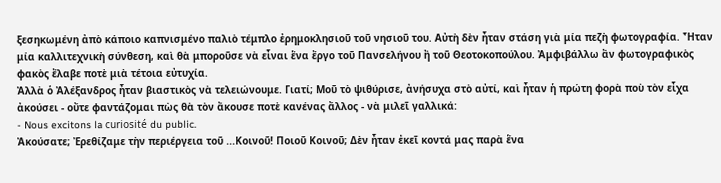ξεσηκωμένη ἀπὸ κάποιο καπνισμένο παλιὸ τέμπλο ἐρημοκλησιοῦ τοῦ νησιοῦ του. Αὐτὴ δὲν ἦταν στάση γιὰ μία πεζὴ φωτογραφία. Ἦταν μία καλλιτεχνικὴ σύνθεση, καὶ θὰ μποροῦσε νὰ εἶναι ἕνα ἔργο τοῦ Πανσελήνου ἢ τοῦ Θεοτοκοπούλου. Ἀμφιβάλλω ἂν φωτογραφικὸς φακὸς ἔλαβε ποτὲ μιὰ τέτοια εὐτυχία.
Ἀλλὰ ὁ Ἀλέξανδρος ἦταν βιαστικὸς νὰ τελειώνουμε. Γιατί; Μοῦ τὸ ψιθύρισε, ἀνήσυχα στὸ αὐτί, καὶ ἦταν ἡ πρώτη φορὰ ποὺ τὸν εἶχα ἀκούσει - οὔτε φαντάζομαι πὼς θὰ τὸν ἄκουσε ποτὲ κανένας ἄλλος - νὰ μιλεῖ γαλλικά:
- Nous excitons la curiosité du public.
Ἀκούσατε; Ἐρεθίζαμε τὴν περιέργεια τοῦ ...Κοινοῦ! Ποιοῦ Κοινοῦ; Δὲν ἦταν ἐκεῖ κοντά μας παρὰ ἕνα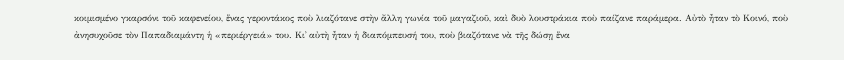κοιμισμένο γκαρσόνι τοῦ καφενείου, ἕνας γεροντάκος ποὺ λιαζότανε στὴν ἄλλη γωνία τοῦ μαγαζιοῦ, καὶ δυὸ λουστράκια ποὺ παίζανε παράμερα. Αὐτὸ ἦταν τὸ Κοινό, ποὺ ἀνησυχοῦσε τὸν Παπαδιαμάντη ἡ «περιέργειά» του. Κι᾿ αὐτὴ ἦταν ἡ διαπόμπευσή του, ποὺ βιαζότανε νὰ τῆς δώσῃ ἕνα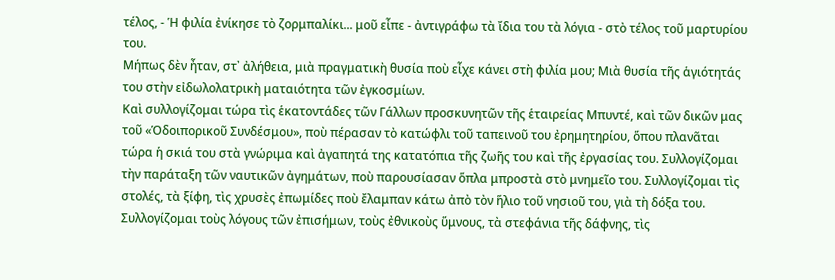τέλος, - Ἡ φιλία ἐνίκησε τὸ ζορμπαλίκι... μοῦ εἶπε - ἀντιγράφω τὰ ἴδια του τὰ λόγια - στὸ τέλος τοῦ μαρτυρίου του.
Μήπως δὲν ἦταν, στ᾿ ἀλήθεια, μιὰ πραγματικὴ θυσία ποὺ εἶχε κάνει στὴ φιλία μου; Μιὰ θυσία τῆς ἁγιότητάς του στὴν εἰδωλολατρικὴ ματαιότητα τῶν ἐγκοσμίων.
Καὶ συλλογίζομαι τώρα τὶς ἑκατοντάδες τῶν Γάλλων προσκυνητῶν τῆς ἑταιρείας Μπυντέ, καὶ τῶν δικῶν μας τοῦ «Ὁδοιπορικοῦ Συνδέσμου», ποὺ πέρασαν τὸ κατώφλι τοῦ ταπεινοῦ του ἐρημητηρίου, ὅπου πλανᾶται τώρα ἡ σκιά του στὰ γνώριμα καὶ ἀγαπητά της κατατόπια τῆς ζωῆς του καὶ τῆς ἐργασίας του. Συλλογίζομαι τὴν παράταξη τῶν ναυτικῶν ἀγημάτων, ποὺ παρουσίασαν ὅπλα μπροστὰ στὸ μνημεῖο του. Συλλογίζομαι τὶς στολές, τὰ ξίφη, τὶς χρυσὲς ἐπωμίδες ποὺ ἔλαμπαν κάτω ἀπὸ τὸν ἥλιο τοῦ νησιοῦ του, γιὰ τὴ δόξα του. Συλλογίζομαι τοὺς λόγους τῶν ἐπισήμων, τοὺς ἐθνικοὺς ὕμνους, τὰ στεφάνια τῆς δάφνης, τὶς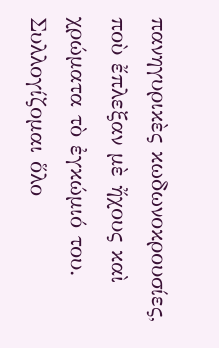πανηγυρικὲς κωδωνοκρουσίες, ποὺ ἔπλεξαν μὲ ἤχους καὶ χρώματα τὸ ἐγκώμιό του.
Συλλογίζομαι ὅλο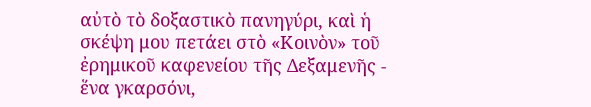αὐτὸ τὸ δοξαστικὸ πανηγύρι, καὶ ἡ σκέψη μου πετάει στὸ «Κοινὸν» τοῦ ἐρημικοῦ καφενείου τῆς Δεξαμενῆς - ἕνα γκαρσόνι,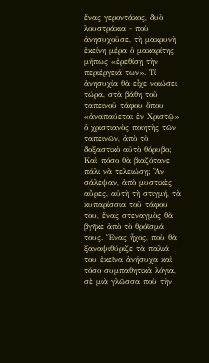ἕνας γεροντάκος, δυὸ λουστράκια - ποὺ ἀνησυχοῦσε, τὴ μακρυνὴ ἐκείνη μέρα ὁ μακαρίτης μήπως «ἐρεθίσῃ τὴν περιέργειά των». Τί ἀνησυχία θὰ εἶχε νοιώσει τώρα, στὰ βάθη τοῦ ταπεινοῦ τάφου ὅπου «ἀναπαύεται ἐν Χριστῷ» ὁ χριστιανὸς ποιητὴς τῶν ταπεινῶν, ἀπὸ τὸ δοξαστικὸ αὐτὸ θόρυβο; Καὶ πόσο θὰ βιαζότανε πάλι νὰ τελειώσῃ; Ἂν σάλεψαν, ἀπὸ μυστικὲς αὖρες, αὐτὴ τὴ στιγμή, τὰ κυπαρίσσια τοῦ τάφου του, ἕνας στεναγμὸς θὰ βγῆκε ἀπὸ τὸ θρόϊσμά τους. Ἕνας ἦχος, ποὺ θὰ ξαναψιθύριζε τὰ παλιά του ἐκεῖνα ἀνήσυχα καὶ τόσο συμπαθητικὰ λόγια, σὲ μιὰ γλῶσσα ποὺ τὴν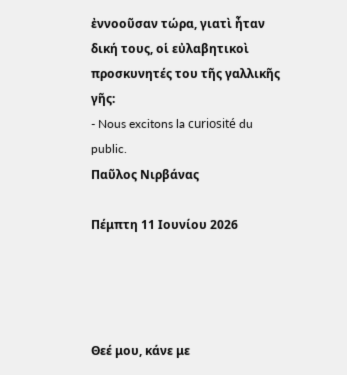ἐννοοῦσαν τώρα, γιατὶ ἦταν δική τους, οἱ εὐλαβητικοὶ προσκυνητές του τῆς γαλλικῆς γῆς:
- Nous excitons la curiosité du public.
Παῦλος Νιρβάνας

Πέμπτη 11 Ιουνίου 2026




Θεέ μου, κάνε με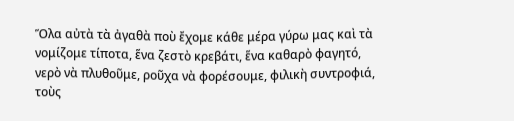Ὅλα αὐτὰ τὰ ἀγαθὰ ποὺ ἔχομε κάθε μέρα γύρω μας καὶ τὰ νομίζομε τίποτα, ἕνα ζεστὸ κρεβάτι, ἕνα καθαρὸ φαγητό, νερὸ νὰ πλυθοῦμε, ροῦχα νὰ φορέσουμε, φιλικὴ συντροφιά, τοὺς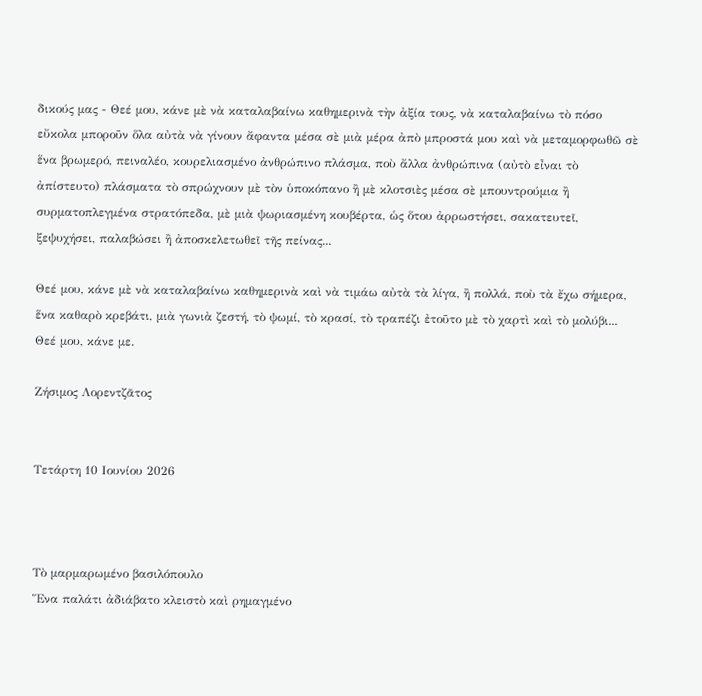δικούς μας - Θεέ μου, κάνε μὲ νὰ καταλαβαίνω καθημερινὰ τὴν ἀξία τους, νὰ καταλαβαίνω τὸ πόσο εὔκολα μποροῦν ὅλα αὐτὰ νὰ γίνουν ἄφαντα μέσα σὲ μιὰ μέρα ἀπὸ μπροστά μου καὶ νὰ μεταμορφωθῶ σὲ ἕνα βρωμερό, πειναλέο, κουρελιασμένο ἀνθρώπινο πλάσμα, ποὺ ἄλλα ἀνθρώπινα (αὐτὸ εἶναι τὸ ἀπίστευτο) πλάσματα τὸ σπρώχνουν μὲ τὸν ὑποκόπανο ἢ μὲ κλοτσιὲς μέσα σὲ μπουντρούμια ἢ συρματοπλεγμένα στρατόπεδα, μὲ μιὰ ψωριασμένη κουβέρτα, ὡς ὅτου ἀρρωστήσει, σακατευτεῖ, ξεψυχήσει, παλαβώσει ἢ ἀποσκελετωθεῖ τῆς πείνας...

Θεέ μου, κάνε μὲ νὰ καταλαβαίνω καθημερινὰ καὶ νὰ τιμάω αὐτὰ τὰ λίγα, ἢ πολλά, ποὺ τὰ ἔχω σήμερα, ἕνα καθαρὸ κρεβάτι, μιὰ γωνιὰ ζεστή, τὸ ψωμί, τὸ κρασί, τὸ τραπέζι ἐτοῦτο μὲ τὸ χαρτὶ καὶ τὸ μολύβι... Θεέ μου, κάνε με.

Ζήσιμος Λορεντζᾶτος


Τετάρτη 10 Ιουνίου 2026



Τὸ μαρμαρωμένο βασιλόπουλο
Ἕνα παλάτι ἀδιάβατο κλειστὸ καὶ ρημαγμένο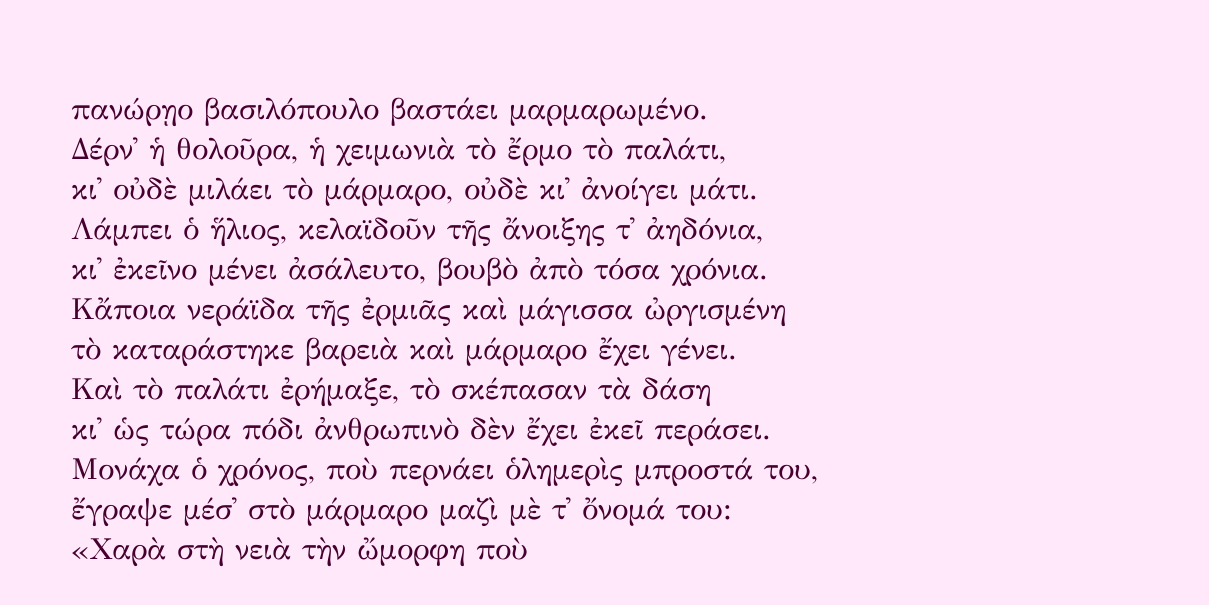πανώρῃο βασιλόπουλο βαστάει μαρμαρωμένο.
Δέρν᾿ ἡ θολοῦρα, ἡ χειμωνιὰ τὸ ἔρμο τὸ παλάτι,
κι᾿ οὐδὲ μιλάει τὸ μάρμαρο, οὐδὲ κι᾿ ἀνοίγει μάτι.
Λάμπει ὁ ἥλιος, κελαϊδοῦν τῆς ἄνοιξης τ᾿ ἀηδόνια,
κι᾿ ἐκεῖνο μένει ἀσάλευτο, βουβὸ ἀπὸ τόσα χρόνια.
Κἄποια νεράϊδα τῆς ἐρμιᾶς καὶ μάγισσα ὠργισμένη
τὸ καταράστηκε βαρειὰ καὶ μάρμαρο ἔχει γένει.
Καὶ τὸ παλάτι ἐρήμαξε, τὸ σκέπασαν τὰ δάση
κι᾿ ὡς τώρα πόδι ἀνθρωπινὸ δὲν ἔχει ἐκεῖ περάσει.
Μονάχα ὁ χρόνος, ποὺ περνάει ὁλημερὶς μπροστά του,
ἔγραψε μέσ᾿ στὸ μάρμαρο μαζὶ μὲ τ᾿ ὄνομά του:
«Χαρὰ στὴ νειὰ τὴν ὤμορφη ποὺ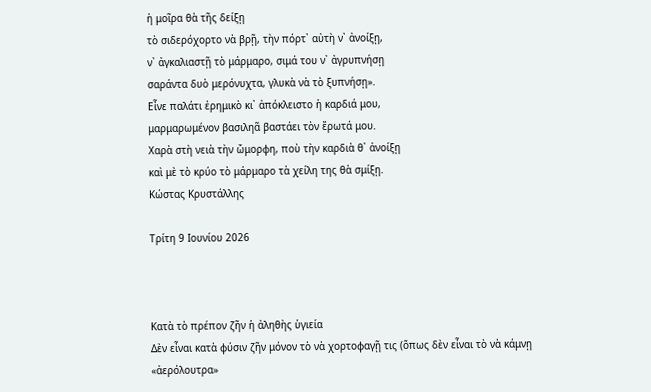ἡ μοῖρα θὰ τῆς δείξῃ
τὸ σιδερόχορτο νὰ βρῇ, τὴν πόρτ᾿ αὐτὴ ν᾿ ἀνοίξῃ,
ν᾿ ἀγκαλιαστῇ τὸ μάρμαρο, σιμά του ν᾿ ἀγρυπνήσῃ
σαράντα δυὸ μερόνυχτα, γλυκὰ νὰ τὸ ξυπνήσῃ».
Εἶνε παλάτι ἐρημικὸ κι᾿ ἀπόκλειστο ἡ καρδιά μου,
μαρμαρωμένον βασιληᾶ βαστάει τὸν ἔρωτά μου.
Χαρὰ στὴ νειὰ τὴν ὤμορφη, ποὺ τὴν καρδιὰ θ᾿ ἀνοίξῃ
καὶ μὲ τὸ κρύο τὸ μάρμαρο τὰ χείλη της θὰ σμίξῃ.
Κώστας Κρυστάλλης

Τρίτη 9 Ιουνίου 2026



Κατὰ τὸ πρέπον ζῆν ἡ ἀληθὴς ὑγιεία
Δὲν εἶναι κατὰ φύσιν ζῆν μόνον τὸ νὰ χορτοφαγῇ τις (ὅπως δὲν εἶναι τὸ νὰ κάμνῃ «ἀερόλουτρα»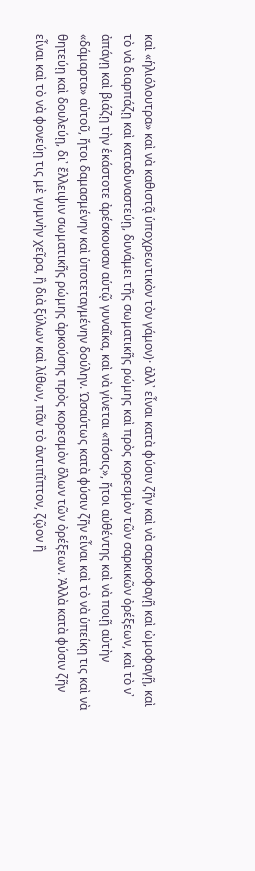καὶ «ἡλιόλουτρα» καὶ νὰ καθιστᾷ ὑποχρεωτικὸν τὸν γάμον)· ἀλλ᾿ εἶναι κατὰ φύσιν ζῆν καὶ νὰ σαρκοφαγῇ καὶ ὠμοφαγῇ, καὶ τὸ νὰ διαρπάζῃ καὶ καταδυναστεύῃ, δυνάμει τῆς σωματικῆς ρώμης καὶ πρὸς κορεσμὸν τῶν σαρκικῶν ὀρέξεων, καὶ τὸ ν᾿ ἀπάγῃ καὶ βιάζῃ τὴν ἑκάστοτε ἀρέσκουσαν αὑτῷ γυναῖκα, καὶ νὰ γίνεται «πόσις», ἤτοι αὐθέντης καὶ νὰ ποιῇ αὐτὴν «δάμαρτα» αὐτοῦ, ἤτοι δαμασμένην καὶ ὑποτεταγμένην δούλην. Ὡσαύτως κατὰ φύσιν ζῆν εἶναι καὶ τὸ νὰ ὑπείκῃ τις καὶ νὰ θητεύῃ καὶ δουλεύῃ, δι᾿ ἔλλειψιν σωματικῆς ρώμης ἀρκούσης πρὸς κορεσμὸν ὅλων τῶν ὀρέξεων. Ἀλλὰ κατὰ φύσιν ζῆν εἶναι καὶ τὸ νὰ φονεύῃ τις μὲ γυμνὴν χεῖρα, ἢ διὰ ξύλων καὶ λίθων, πᾶν τὸ ἀντιπῖπτον, ζῷον ἢ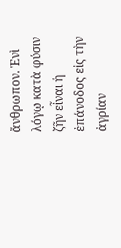ἄνθρωπον. Ἑνὶ λόγῳ κατὰ φύσιν ζῆν εἶναι ἡ ἐπάνοδος εἰς τὴν ἀγρίαν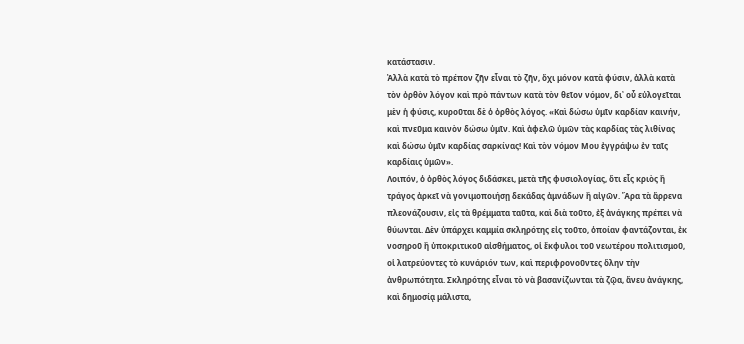κατάστασιν.
Ἀλλὰ κατὰ τὸ πρέπον ζῆν εἶναι τὸ ζῆν, ὄχι μόνον κατὰ φύσιν, ἀλλὰ κατὰ τὸν ὀρθὸν λόγον καὶ πρὸ πάντων κατὰ τὸν θεῖον νόμον, δι᾿ οὗ εὐλογεῖται μὲν ἡ φύσις, κυροῦται δὲ ὁ ὀρθὸς λόγος. «Καὶ δώσω ὑμῖν καρδίαν καινήν, καὶ πνεῦμα καινὸν δώσω ὑμῖν. Καὶ ἀφελῶ ὑμῶν τὰς καρδίας τὰς λιθίνας καὶ δώσω ὑμῖν καρδίας σαρκίνας! Καὶ τὸν νόμον Μου ἐγγράψω ἐν ταῖς καρδίαις ὑμῶν».
Λοιπόν, ὁ ὀρθὸς λόγος διδάσκει, μετὰ τῆς φυσιολογίας, ὅτι εἷς κριὸς ἢ τράγος ἀρκεῖ νὰ γονιμοποιήσῃ δεκάδας ἀμνάδων ἢ αἰγῶν. Ἄρα τὰ ἄρρενα πλεονάζουσιν, εἰς τὰ θρέμματα ταῦτα, καὶ διὰ τοῦτο, ἐξ ἀνάγκης πρέπει νὰ θύωνται. Δὲν ὑπάρχει καμμία σκληρότης εἰς τοῦτο, ὁποίαν φαντάζονται, ἐκ νοσηροῦ ἢ ὑποκριτικοῦ αἰσθήματος, οἱ ἔκφυλοι τοῦ νεωτέρου πολιτισμοῦ, οἱ λατρεύοντες τὸ κυνάριόν των, καὶ περιφρονοῦντες ὅλην τὴν ἀνθρωπότητα. Σκληρότης εἶναι τὸ νὰ βασανίζωνται τὰ ζῷα, ἄνευ ἀνάγκης, καὶ δημοσίᾳ μάλιστα,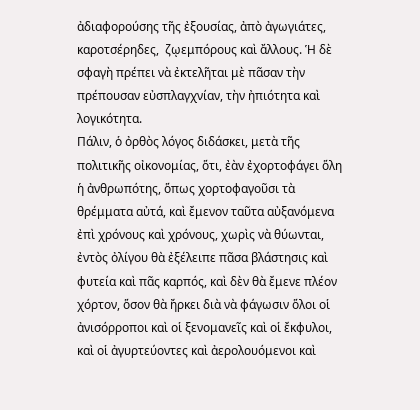ἀδιαφορούσης τῆς ἐξουσίας, ἀπὸ ἀγωγιάτες, καροτσέρηδες,  ζῳεμπόρους καὶ ἄλλους. Ἡ δὲ σφαγὴ πρέπει νὰ ἐκτελῆται μὲ πᾶσαν τὴν πρέπουσαν εὐσπλαγχνίαν, τὴν ἠπιότητα καὶ λογικότητα.
Πάλιν, ὁ ὀρθὸς λόγος διδάσκει, μετὰ τῆς πολιτικῆς οἰκονομίας, ὅτι, ἐὰν ἐχορτοφάγει ὅλη ἡ ἀνθρωπότης, ὅπως χορτοφαγοῦσι τὰ θρέμματα αὐτά, καὶ ἔμενον ταῦτα αὐξανόμενα ἐπὶ χρόνους καὶ χρόνους, χωρὶς νὰ θύωνται, ἐντὸς ὀλίγου θὰ ἐξέλειπε πᾶσα βλάστησις καὶ φυτεία καὶ πᾶς καρπός, καὶ δὲν θὰ ἔμενε πλέον χόρτον, ὅσον θὰ ἤρκει διὰ νὰ φάγωσιν ὅλοι οἱ ἀνισόρροποι καὶ οἱ ξενομανεῖς καὶ οἱ ἔκφυλοι, καὶ οἱ ἀγυρτεύοντες καὶ ἀερολουόμενοι καὶ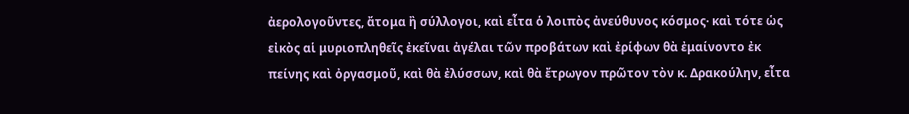ἀερολογοῦντες, ἄτομα ἢ σύλλογοι, καὶ εἶτα ὁ λοιπὸς ἀνεύθυνος κόσμος· καὶ τότε ὡς εἰκὸς αἱ μυριοπληθεῖς ἐκεῖναι ἀγέλαι τῶν προβάτων καὶ ἐρίφων θὰ ἐμαίνοντο ἐκ πείνης καὶ ὀργασμοῦ, καὶ θὰ ἐλύσσων, καὶ θὰ ἔτρωγον πρῶτον τὸν κ. Δρακούλην, εἶτα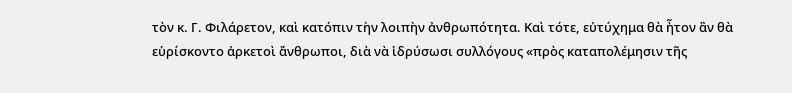τὸν κ. Γ. Φιλάρετον, καὶ κατόπιν τὴν λοιπὴν ἀνθρωπότητα. Καὶ τότε, εὐτύχημα θὰ ἦτον ἂν θὰ εὑρίσκοντο ἀρκετοὶ ἄνθρωποι, διὰ νὰ ἱδρύσωσι συλλόγους «πρὸς καταπολέμησιν τῆς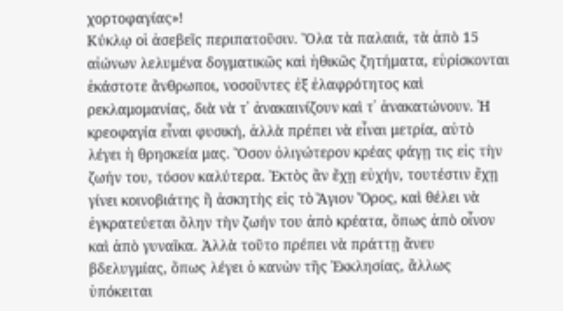χορτοφαγίας»!
Κύκλῳ οἱ ἀσεβεῖς περιπατοῦσιν. Ὅλα τὰ παλαιά, τὰ ἀπὸ 15 αἰώνων λελυμένα δογματικῶς καὶ ἠθικῶς ζητήματα, εὑρίσκονται ἑκάστοτε ἄνθρωποι, νοσοῦντες ἐξ ἐλαφρότητος καὶ ρεκλαμομανίας, διὰ νὰ τ᾿ ἀνακαινίζουν καὶ τ᾿ ἀνακατώνουν. Ἡ κρεοφαγία εἶναι φυσική, ἀλλὰ πρέπει νὰ εἶναι μετρία, αὐτὸ λέγει ἡ θρησκεία μας. Ὅσον ὀλιγώτερον κρέας φάγῃ τις εἰς τὴν ζωήν του, τόσον καλύτερα. Ἐκτὸς ἂν ἔχῃ εὐχήν, τουτέστιν ἔχῃ γίνει κοινοβιάτης ἢ ἀσκητὴς εἰς τὸ Ἅγιον Ὄρος, καὶ θέλει νὰ ἐγκρατεύεται ὅλην τὴν ζωήν του ἀπὸ κρέατα, ὅπως ἀπὸ οἶνον καὶ ἀπὸ γυναῖκα. Ἀλλὰ τοῦτο πρέπει νὰ πράττῃ ἄνευ βδελυγμίας, ὅπως λέγει ὁ κανὼν τῆς Ἐκκλησίας, ἄλλως ὑπόκειται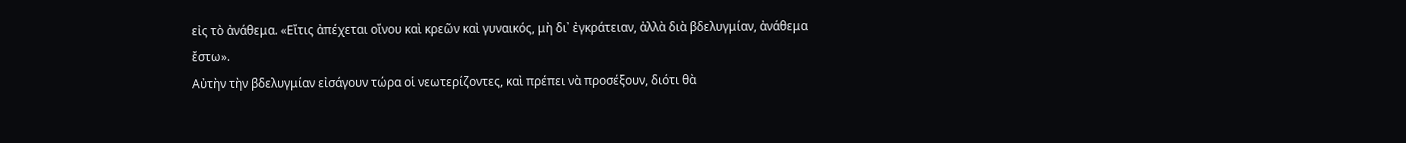εἰς τὸ ἀνάθεμα. «Εἴτις ἀπέχεται οἴνου καὶ κρεῶν καὶ γυναικός, μὴ δι᾿ ἐγκράτειαν, ἀλλὰ διὰ βδελυγμίαν, ἀνάθεμα ἔστω».
Αὐτὴν τὴν βδελυγμίαν εἰσάγουν τώρα οἱ νεωτερίζοντες, καὶ πρέπει νὰ προσέξουν, διότι θὰ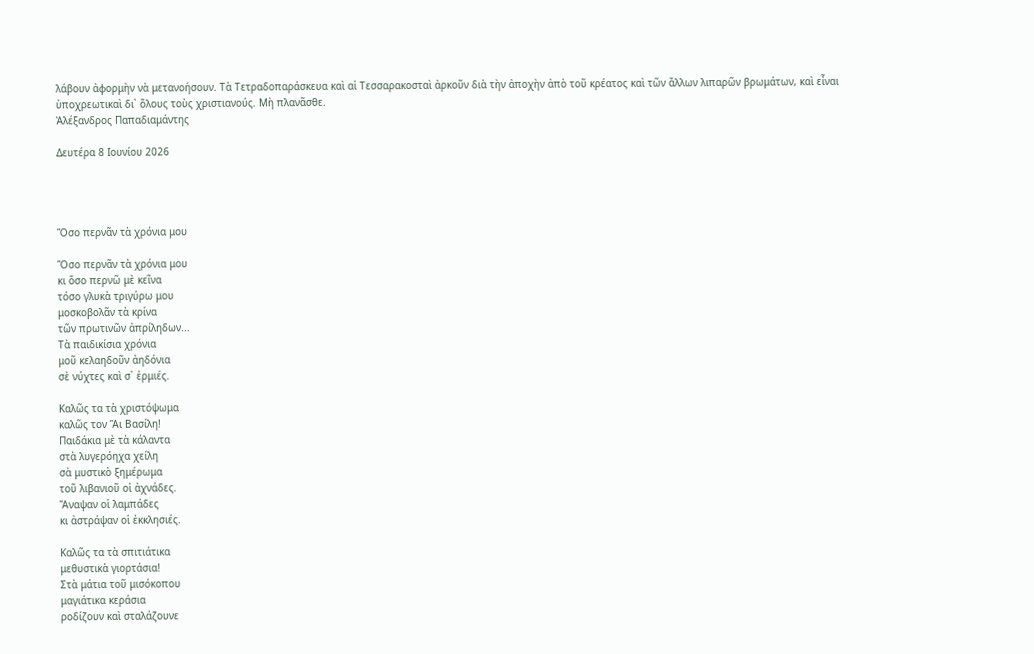λάβουν ἀφορμὴν νὰ μετανοήσουν. Τὰ Τετραδοπαράσκευα καὶ αἱ Τεσσαρακοσταὶ ἀρκοῦν διὰ τὴν ἀποχὴν ἀπὸ τοῦ κρέατος καὶ τῶν ἄλλων λιπαρῶν βρωμάτων, καὶ εἶναι ὑποχρεωτικαὶ δι᾿ ὅλους τοὺς χριστιανούς. Μὴ πλανᾶσθε.
Ἀλέξανδρος Παπαδιαμάντης

Δευτέρα 8 Ιουνίου 2026




Ὅσο περνᾶν τὰ χρόνια μου

Ὅσο περνᾶν τὰ χρόνια μου
κι ὅσο περνῶ μὲ κεῖνα
τόσο γλυκὰ τριγύρω μου
μοσκοβολᾶν τὰ κρίνα
τῶν πρωτινῶν ἀπρίληδων...
Τὰ παιδικίσια χρόνια
μοῦ κελαηδοῦν ἀηδόνια
σὲ νύχτες καὶ σ᾿ ἐρμιές.

Καλῶς τα τὰ χριστόψωμα
καλῶς τον Ἅι Βασίλη!
Παιδάκια μὲ τὰ κάλαντα
στὰ λυγερόηχα χείλη
σὰ μυστικὸ ξημέρωμα
τοῦ λιβανιοῦ οἱ ἀχνάδες.
Ἄναψαν οἱ λαμπάδες
κι ἀστράψαν οἱ ἐκκλησιές.

Καλῶς τα τὰ σπιτιάτικα
μεθυστικὰ γιορτάσια!
Στὰ μάτια τοῦ μισόκοπου
μαγιάτικα κεράσια
ροδίζουν καὶ σταλάζουνε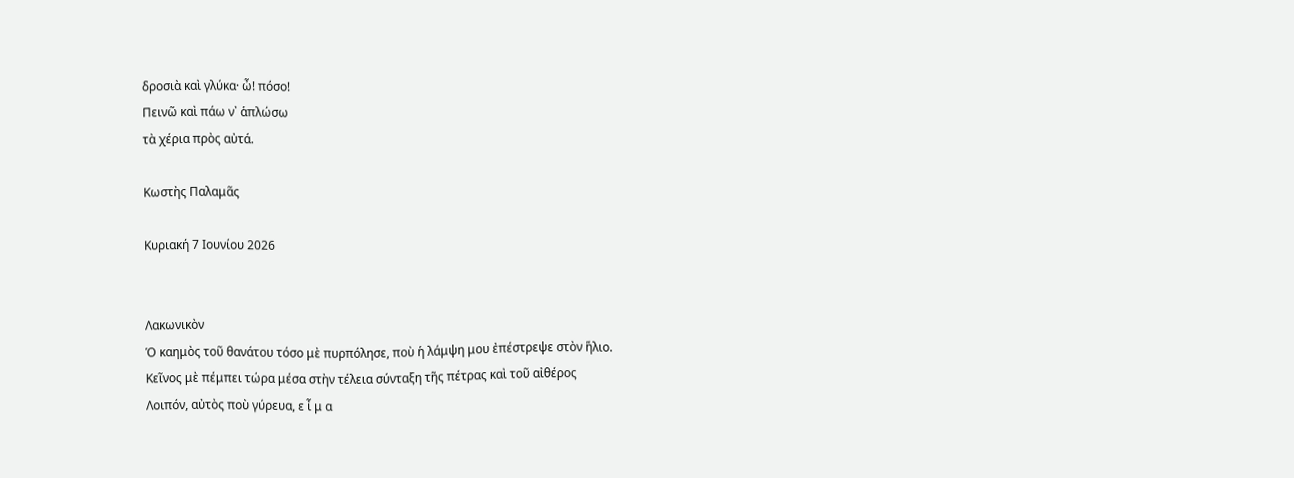δροσιὰ καὶ γλύκα· ὦ! πόσο!
Πεινῶ καὶ πάω ν᾿ ἁπλώσω
τὰ χέρια πρὸς αὐτά.

Κωστὴς Παλαμᾶς

Κυριακή 7 Ιουνίου 2026


Λακωνικὸν
Ὁ καημὸς τοῦ θανάτου τόσο μὲ πυρπόλησε, ποὺ ἡ λάμψη μου ἐπέστρεψε στὸν ἥλιο.
Kεῖνος μὲ πέμπει τώρα μέσα στὴν τέλεια σύνταξη τῆς πέτρας καὶ τοῦ αἰθέρος
Λοιπόν, αὐτὸς ποὺ γύρευα, ε ἶ μ α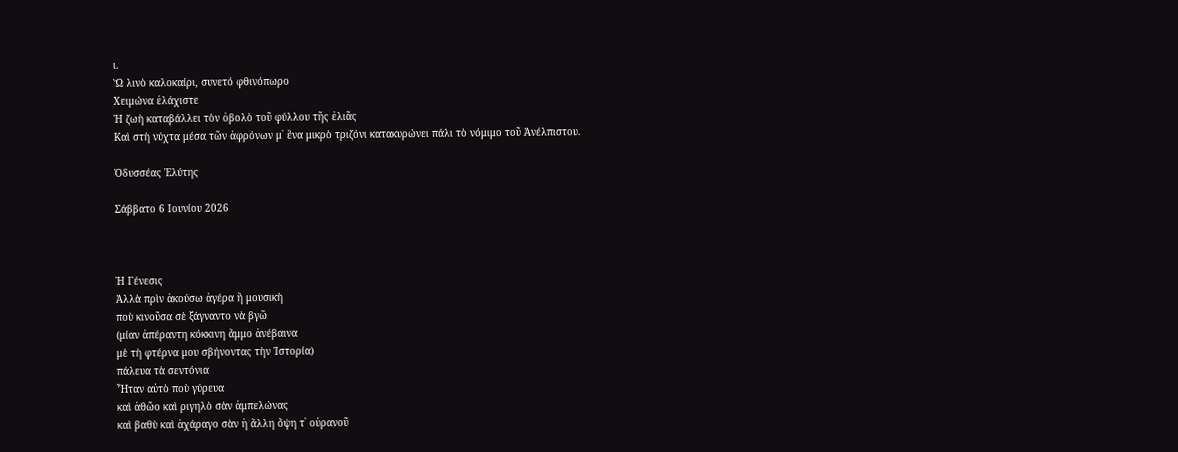ι.
Ὤ λινὸ καλοκαίρι, συνετό φθινόπωρο
Xειμώνα ἐλάχιστε
Ἡ ζωὴ καταβάλλει τὸν ὀβολὸ τοῦ φύλλου τῆς ἐλιᾶς
Kαὶ στὴ νύχτα μέσα τῶν ἀφρόνων μ᾽ ἕνα μικρὸ τριζόνι κατακυρώνει πάλι τὸ νόμιμο τοῦ Ἀνέλπιστου.

Ὀδυσσέας Ἐλύτης

Σάββατο 6 Ιουνίου 2026



Ἡ Γένεσις
Ἀλλὰ πρὶν ἀκούσω ἀγέρα ἢ μουσικὴ
ποὺ κινοῦσα σὲ ξάγναντο νὰ βγῶ
(μίαν ἀπέραντη κόκκινη ἄμμο ἀνέβαινα
μὲ τὴ φτέρνα μου σβήνοντας τὴν Ἱστορία)
πάλευα τὰ σεντόνια
Ἦταν αὐτὸ ποὺ γύρευα
καὶ ἀθῶο καὶ ριγηλὸ σὰν ἀμπελώνας
καὶ βαθὺ καὶ ἀχάραγο σὰν ἡ ἄλλη ὄψη τ᾿ οὐρανοῦ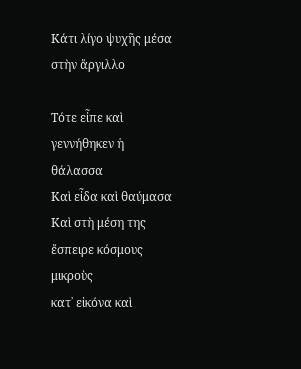Κάτι λίγο ψυχῆς μέσα στὴν ἄργιλλο

Τότε εἶπε καὶ γεννήθηκεν ἡ θάλασσα
Καὶ εἶδα καὶ θαύμασα
Καὶ στὴ μέση της ἔσπειρε κόσμους μικροὺς
κατ᾿ εἰκόνα καὶ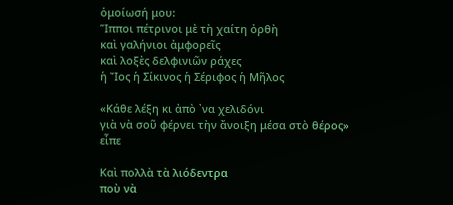ὁμοίωσή μου:
Ἵπποι πέτρινοι μὲ τὴ χαίτη ὀρθὴ
καὶ γαλήνιοι ἀμφορεῖς
καὶ λοξὲς δελφινιῶν ράχες
ἡ Ἴος ἡ Σίκινος ἡ Σέριφος ἡ Μῆλος

«Κάθε λέξη κι ἀπὸ ᾿να χελιδόνι
γιὰ νὰ σοῦ φέρνει τὴν ἄνοιξη μέσα στὸ θέρος»
εἶπε

Καὶ πολλὰ τὰ λιόδεντρα
ποὺ νὰ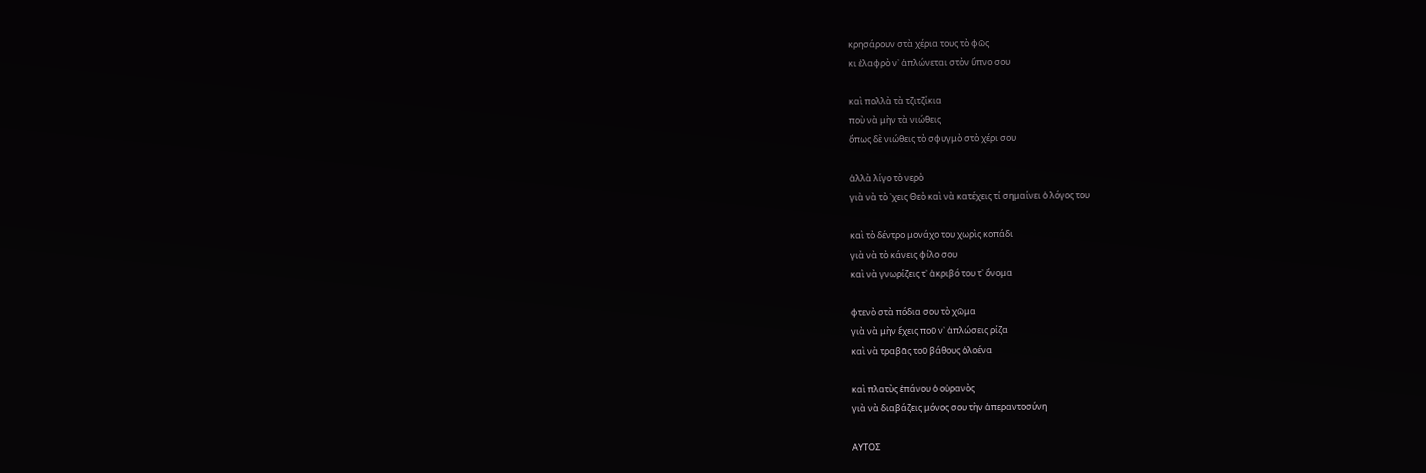κρησάρουν στὰ χέρια τους τὸ φῶς
κι ἐλαφρὸ ν᾿ ἁπλώνεται στὸν ὕπνο σου

καὶ πολλὰ τὰ τζιτζίκια
ποὺ νὰ μὴν τὰ νιώθεις
ὅπως δὲ νιώθεις τὸ σφυγμὸ στὸ χέρι σου

ἀλλὰ λίγο τὸ νερὸ
γιὰ νὰ τὸ ᾿χεις Θεὸ καὶ νὰ κατέχεις τί σημαίνει ὁ λόγος του

καὶ τὸ δέντρο μονάχο του χωρὶς κοπάδι
γιὰ νὰ τὸ κάνεις φίλο σου
καὶ νὰ γνωρίζεις τ᾿ ἀκριβό του τ᾿ ὄνομα

φτενὸ στὰ πόδια σου τὸ χῶμα
γιὰ νὰ μὴν ἔχεις ποῦ ν᾿ ἁπλώσεις ρίζα
καὶ νὰ τραβᾶς τοῦ βάθους ὁλοένα

καὶ πλατὺς ἐπάνου ὁ οὐρανὸς
γιὰ νὰ διαβάζεις μόνος σου τὴν ἀπεραντοσύνη

ΑΥΤΟΣ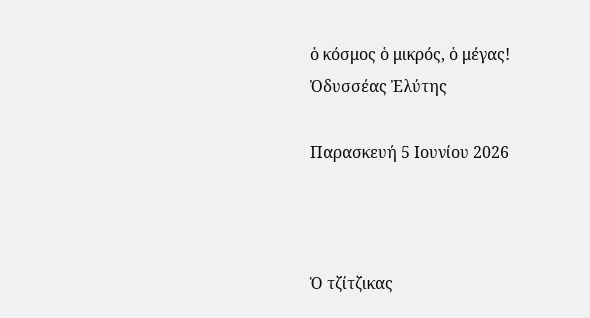ὁ κόσμος ὁ μικρός, ὁ μέγας!
Ὀδυσσέας Ἐλύτης

Παρασκευή 5 Ιουνίου 2026



Ὁ τζίτζικας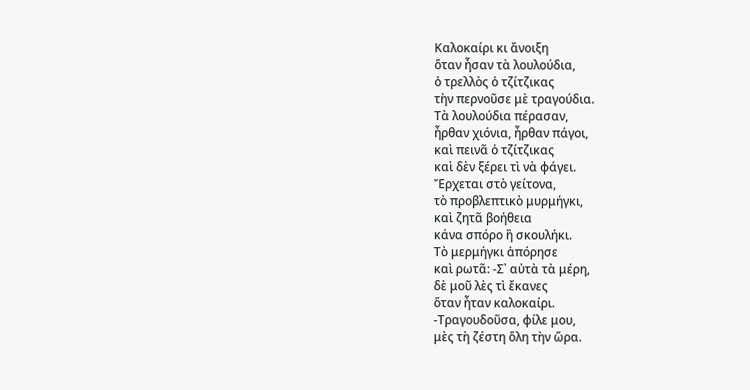Καλοκαίρι κι ἄνοιξη
ὅταν ἦσαν τὰ λουλούδια,
ὁ τρελλὸς ὁ τζίτζικας
τὴν περνοῦσε μὲ τραγούδια.
Τὰ λουλούδια πέρασαν,
ἦρθαν χιόνια, ἦρθαν πάγοι,
καὶ πεινᾶ ὁ τζίτζικας
καὶ δὲν ξέρει τὶ νὰ φάγει.
Ἔρχεται στὸ γείτονα,
τὸ προβλεπτικὸ μυρμήγκι,
καὶ ζητᾶ βοήθεια
κάνα σπόρο ἢ σκουλήκι.
Τὸ μερμήγκι ἀπόρησε
καὶ ρωτᾶ: -Σ᾿ αὐτὰ τὰ μέρη,
δὲ μοῦ λὲς τὶ ἔκανες
ὅταν ἦταν καλοκαίρι.
-Τραγουδοῦσα, φίλε μου,
μὲς τὴ ζέστη ὅλη τὴν ὥρα.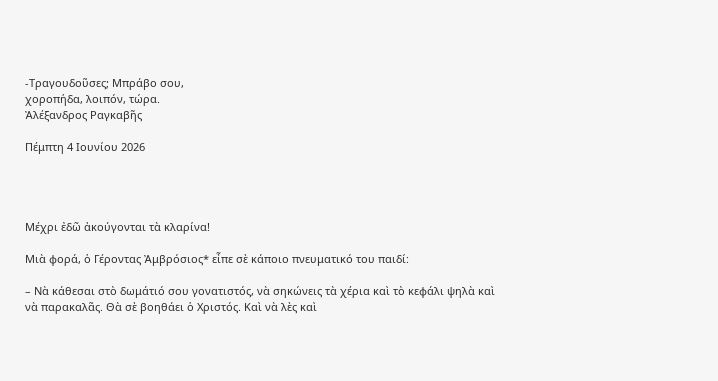-Τραγουδοῦσες; Μπράβο σου,
χοροπήδα, λοιπόν, τώρα.
Ἀλέξανδρος Ραγκαβῆς

Πέμπτη 4 Ιουνίου 2026




Μέχρι ἐδῶ ἀκούγονται τὰ κλαρίνα!

Μιὰ φορά, ὁ Γέροντας Ἀμβρόσιος* εἶπε σὲ κάποιο πνευματικό του παιδί:

– Νὰ κάθεσαι στὸ δωμάτιό σου γονατιστός, νὰ σηκώνεις τὰ χέρια καὶ τὸ κεφάλι ψηλὰ καὶ νὰ παρακαλᾶς. Θὰ σὲ βοηθάει ὁ Χριστός. Καὶ νὰ λὲς καὶ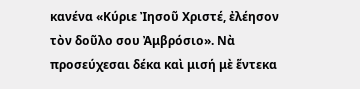κανένα «Κύριε Ἰησοῦ Χριστέ, ἐλέησον τὸν δοῦλο σου Ἀμβρόσιο». Νὰ προσεύχεσαι δέκα καὶ μισή μὲ ἕντεκα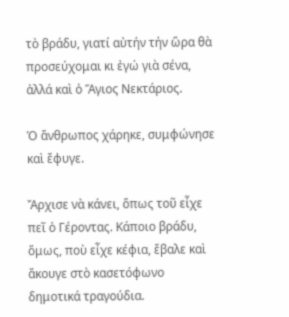τὸ βράδυ, γιατί αὐτήν τήν ὥρα θὰ προσεύχομαι κι ἐγώ γιὰ σένα, ἀλλά καὶ ὁ Ἅγιος Νεκτάριος.

Ὁ ἄνθρωπος χάρηκε, συμφώνησε καὶ ἔφυγε.

Ἄρχισε νὰ κάνει, ὅπως τοῦ εἶχε πεῖ ὁ Γέροντας. Κάποιο βράδυ, ὅμως, ποὺ εἶχε κέφια, ἔβαλε καὶ ἄκουγε στὸ κασετόφωνο δημοτικά τραγούδια.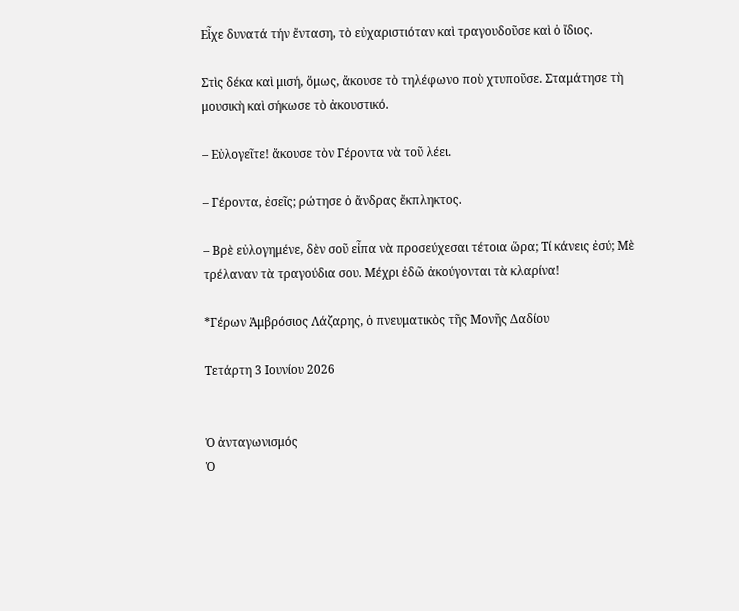Εἶχε δυνατά τήν ἔνταση, τὸ εὐχαριστιόταν καὶ τραγουδοῦσε καὶ ὁ ἴδιος.

Στὶς δέκα καὶ μισή, ὅμως, ἄκουσε τὸ τηλέφωνο ποὺ χτυποῦσε. Σταμάτησε τὴ μουσικὴ καὶ σήκωσε τὸ ἀκουστικό.

– Εὐλογεῖτε! ἄκουσε τὸν Γέροντα νὰ τοῦ λέει.

– Γέροντα, ἐσεῖς; ρώτησε ὁ ἄνδρας ἔκπληκτος.

– Βρὲ εὐλογημένε, δὲν σοῦ εἶπα νὰ προσεύχεσαι τέτοια ὥρα; Τί κάνεις ἐσύ; Μὲ τρέλαναν τὰ τραγούδια σου. Μέχρι ἐδῶ ἀκούγονται τὰ κλαρίνα!

*Γέρων Ἀμβρόσιος Λάζαρης, ὁ πνευματικὸς τῆς Μονῆς Δαδίου

Τετάρτη 3 Ιουνίου 2026


Ὁ ἀνταγωνισμός
Ὁ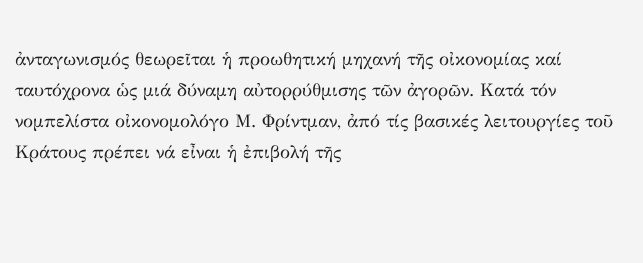ἀνταγωνισμός θεωρεῖται ἡ προωθητική μηχανή τῆς οἰκονομίας καί ταυτόχρονα ὡς μιά δύναμη αὐτορρύθμισης τῶν ἀγορῶν. Κατά τόν νομπελίστα οἰκονομολόγο Μ. Φρίντμαν, ἀπό τίς βασικές λειτουργίες τοῦ Κράτους πρέπει νά εἶναι ἡ ἐπιβολή τῆς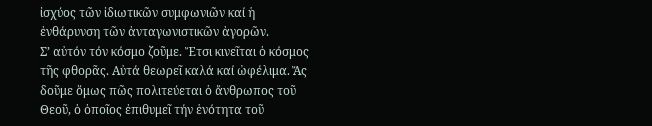ἰσχύος τῶν ἰδιωτικῶν συμφωνιῶν καί ἡ ἐνθάρυνση τῶν ἀνταγωνιστικῶν ἀγορῶν.
Σ’ αὐτόν τόν κόσμο ζοῦμε. Ἔτσι κινεῖται ὁ κόσμος τῆς φθορᾶς. Αὐτά θεωρεῖ καλά καί ὠφέλιμα. Ἄς δοῦμε ὅμως πῶς πολιτεύεται ὁ ἄνθρωπος τοῦ Θεοῦ, ὁ ὁποῖος ἐπιθυμεῖ τήν ἑνότητα τοῦ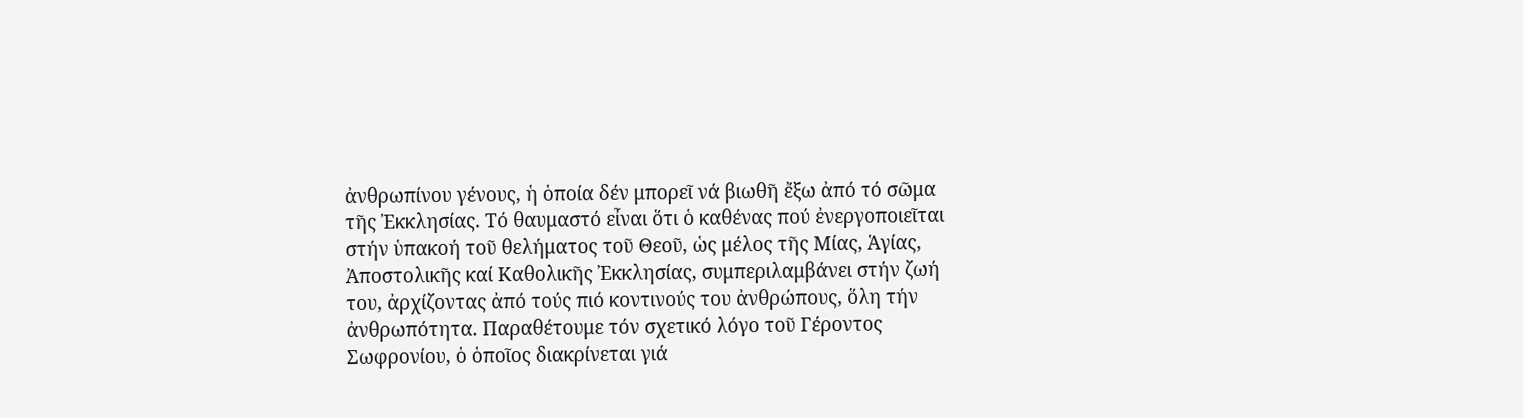ἀνθρωπίνου γένους, ἡ ὁποία δέν μπορεῖ νά βιωθῆ ἔξω ἀπό τό σῶμα τῆς Ἐκκλησίας. Τό θαυμαστό εἶναι ὅτι ὁ καθένας πού ἐνεργοποιεῖται στήν ὑπακοή τοῦ θελήματος τοῦ Θεοῦ, ὡς μέλος τῆς Μίας, Ἁγίας, Ἀποστολικῆς καί Καθολικῆς Ἐκκλησίας, συμπεριλαμβάνει στήν ζωή του, ἀρχίζοντας ἀπό τούς πιό κοντινούς του ἀνθρώπους, ὅλη τήν ἀνθρωπότητα. Παραθέτουμε τόν σχετικό λόγο τοῦ Γέροντος Σωφρονίου, ὁ ὁποῖος διακρίνεται γιά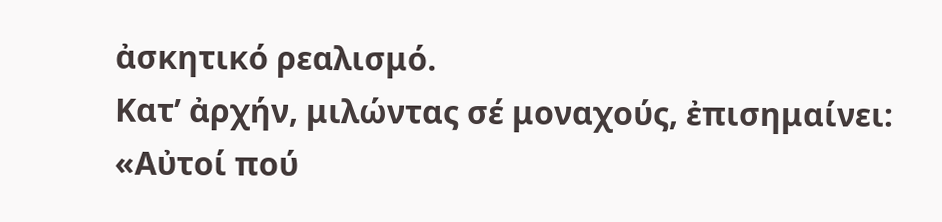ἀσκητικό ρεαλισμό.
Κατ’ ἀρχήν, μιλώντας σέ μοναχούς, ἐπισημαίνει: «Αὐτοί πού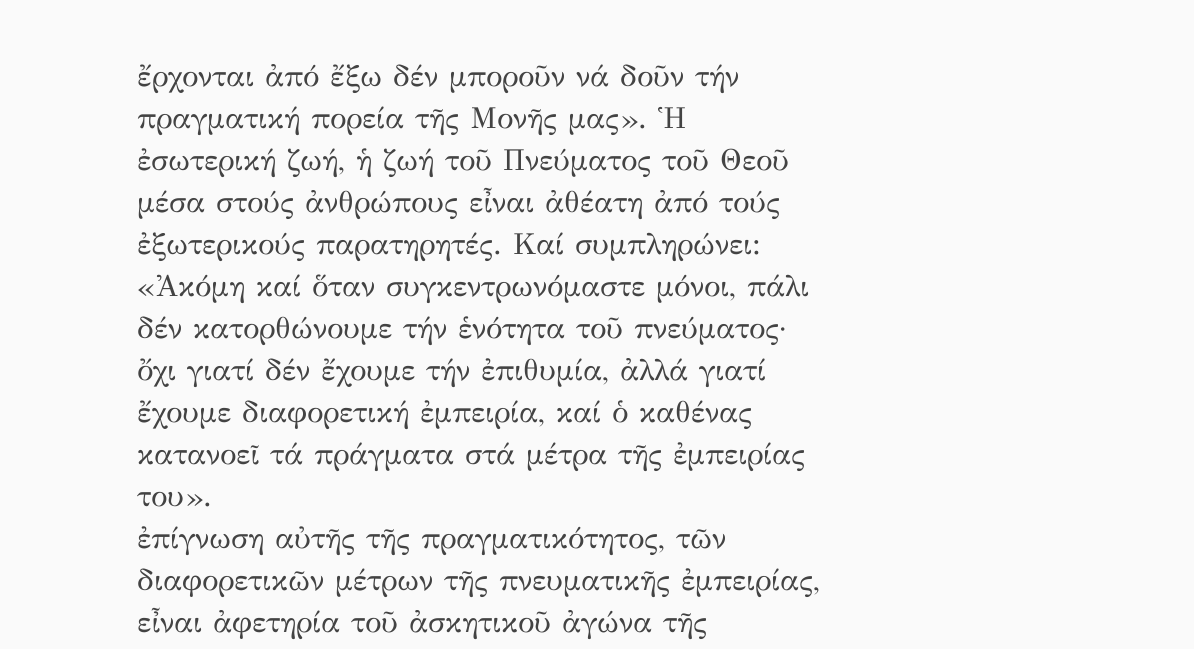ἔρχονται ἀπό ἔξω δέν μποροῦν νά δοῦν τήν πραγματική πορεία τῆς Μονῆς μας». Ἡ ἐσωτερική ζωή, ἡ ζωή τοῦ Πνεύματος τοῦ Θεοῦ μέσα στούς ἀνθρώπους εἶναι ἀθέατη ἀπό τούς ἐξωτερικούς παρατηρητές. Καί συμπληρώνει: «Ἀκόμη καί ὅταν συγκεντρωνόμαστε μόνοι, πάλι δέν κατορθώνουμε τήν ἑνότητα τοῦ πνεύματος· ὄχι γιατί δέν ἔχουμε τήν ἐπιθυμία, ἀλλά γιατί ἔχουμε διαφορετική ἐμπειρία, καί ὁ καθένας κατανοεῖ τά πράγματα στά μέτρα τῆς ἐμπειρίας του».
ἐπίγνωση αὐτῆς τῆς πραγματικότητος, τῶν διαφορετικῶν μέτρων τῆς πνευματικῆς ἐμπειρίας, εἶναι ἀφετηρία τοῦ ἀσκητικοῦ ἀγώνα τῆς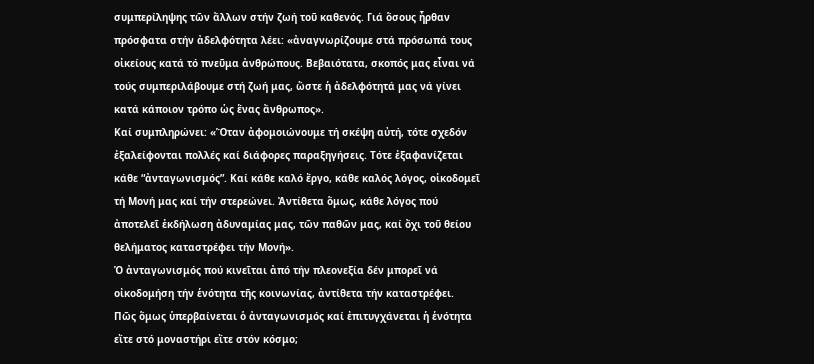συμπερίληψης τῶν ἄλλων στήν ζωή τοῦ καθενός. Γιά ὅσους ἦρθαν πρόσφατα στήν ἀδελφότητα λέει: «ἀναγνωρίζουμε στά πρόσωπά τους οἰκείους κατά τό πνεῦμα ἀνθρώπους. Βεβαιότατα, σκοπός μας εἶναι νά τούς συμπεριλάβουμε στή ζωή μας, ὥστε ἡ ἀδελφότητά μας νά γίνει κατά κάποιον τρόπο ὡς ἕνας ἄνθρωπος».
Καί συμπληρώνει: «Ὅταν ἀφομοιώνουμε τή σκέψη αὐτή, τότε σχεδόν ἐξαλείφονται πολλές καί διάφορες παραξηγήσεις. Τότε ἐξαφανίζεται κάθε “ἀνταγωνισμός”. Καί κάθε καλό ἔργο, κάθε καλός λόγος, οἰκοδομεῖ τή Μονή μας καί τήν στερεώνει. Ἀντίθετα ὅμως, κάθε λόγος πού ἀποτελεῖ ἐκδήλωση ἀδυναμίας μας, τῶν παθῶν μας, καί ὄχι τοῦ θείου θελήματος καταστρέφει τήν Μονή».
Ὁ ἀνταγωνισμός πού κινεῖται ἀπό τήν πλεονεξία δέν μπορεῖ νά οἰκοδομήση τήν ἑνότητα τῆς κοινωνίας, ἀντίθετα τήν καταστρέφει.
Πῶς ὅμως ὑπερβαίνεται ὁ ἀνταγωνισμός καί ἐπιτυγχάνεται ἡ ἑνότητα εἴτε στό μοναστήρι εἴτε στόν κόσμο;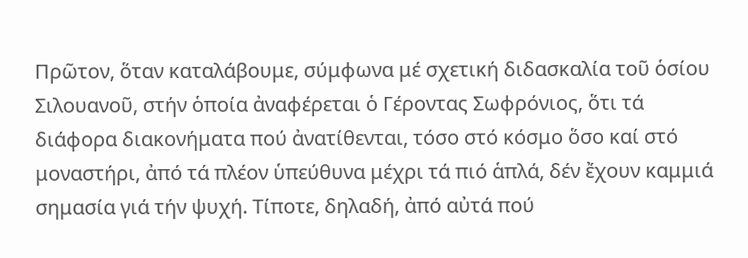Πρῶτον, ὅταν καταλάβουμε, σύμφωνα μέ σχετική διδασκαλία τοῦ ὁσίου Σιλουανοῦ, στήν ὁποία ἀναφέρεται ὁ Γέροντας Σωφρόνιος, ὅτι τά διάφορα διακονήματα πού ἀνατίθενται, τόσο στό κόσμο ὅσο καί στό μοναστήρι, ἀπό τά πλέον ὑπεύθυνα μέχρι τά πιό ἁπλά, δέν ἔχουν καμμιά σημασία γιά τήν ψυχή. Τίποτε, δηλαδή, ἀπό αὐτά πού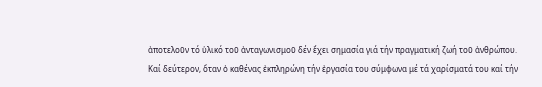ἀποτελοῦν τό ὑλικό τοῦ ἀνταγωνισμοῦ δέν ἔχει σημασία γιά τήν πραγματική ζωή τοῦ ἀνθρώπου.
Καί δεύτερον, ὅταν ὁ καθένας ἐκπληρώνη τήν ἐργασία του σύμφωνα μέ τά χαρίσματά του καί τήν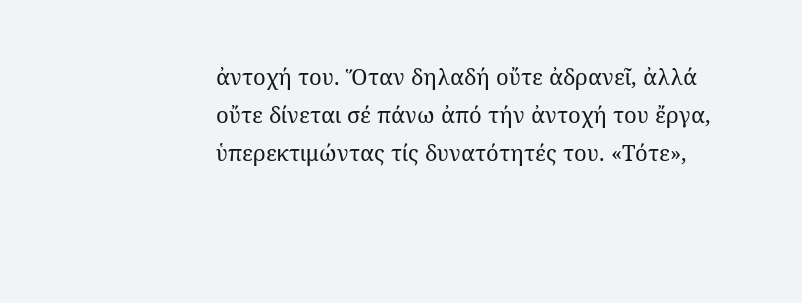ἀντοχή του. Ὅταν δηλαδή οὔτε ἀδρανεῖ, ἀλλά οὔτε δίνεται σέ πάνω ἀπό τήν ἀντοχή του ἔργα, ὑπερεκτιμώντας τίς δυνατότητές του. «Τότε»,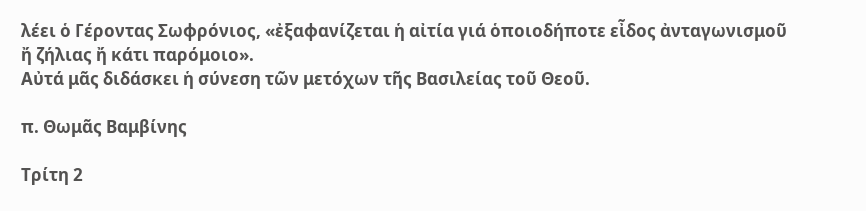λέει ὁ Γέροντας Σωφρόνιος, «ἐξαφανίζεται ἡ αἰτία γιά ὁποιοδήποτε εἶδος ἀνταγωνισμοῦ ἤ ζήλιας ἤ κάτι παρόμοιο».
Αὐτά μᾶς διδάσκει ἡ σύνεση τῶν μετόχων τῆς Βασιλείας τοῦ Θεοῦ.

π. Θωμᾶς Βαμβίνης

Τρίτη 2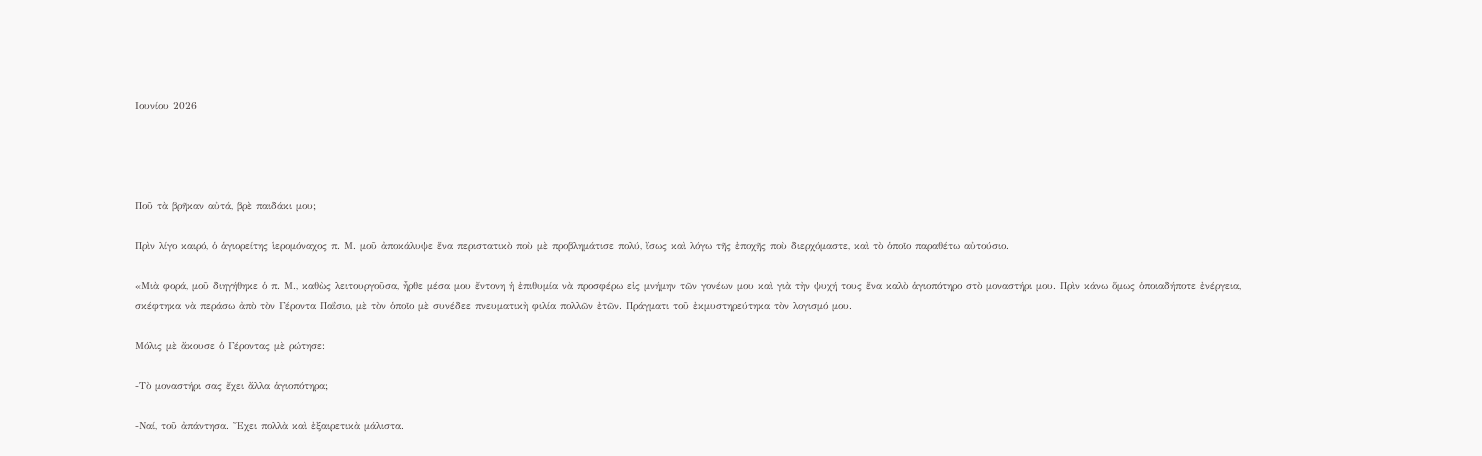Ιουνίου 2026




Ποῦ τὰ βρῆκαν αὐτά, βρὲ παιδάκι μου;

Πρὶν λίγο καιρό, ὁ ἁγιορείτης ἱερομόναχος π. Μ. μοῦ ἀποκάλυψε ἕνα περιστατικὸ ποὺ μὲ προβλημάτισε πολύ, ἴσως καὶ λόγω τῆς ἐποχῆς ποὺ διερχόμαστε, καὶ τὸ ὁποῖο παραθέτω αὐτούσιο.

«Μιὰ φορά, μοῦ διηγήθηκε ὁ π. Μ., καθὼς λειτουργοῦσα, ἦρθε μέσα μου ἔντονη ἡ ἐπιθυμία νὰ προσφέρω εἰς μνήμην τῶν γονέων μου καὶ γιὰ τὴν ψυχή τους ἕνα καλὸ ἁγιοπότηρο στὸ μοναστήρι μου. Πρὶν κάνω ὅμως ὁποιαδήποτε ἐνέργεια, σκέφτηκα νὰ περάσω ἀπὸ τὸν Γέροντα Παΐσιο, μὲ τὸν ὁποῖο μὲ συνέδεε πνευματικὴ φιλία πολλῶν ἐτῶν. Πράγματι τοῦ ἐκμυστηρεύτηκα τὸν λογισμό μου.

Μόλις μὲ ἄκουσε ὁ Γέροντας μὲ ρώτησε:

-Τὸ μοναστήρι σας ἔχει ἄλλα ἁγιοπότηρα;

-Ναί, τοῦ ἀπάντησα. Ἔχει πολλὰ καὶ ἐξαιρετικὰ μάλιστα.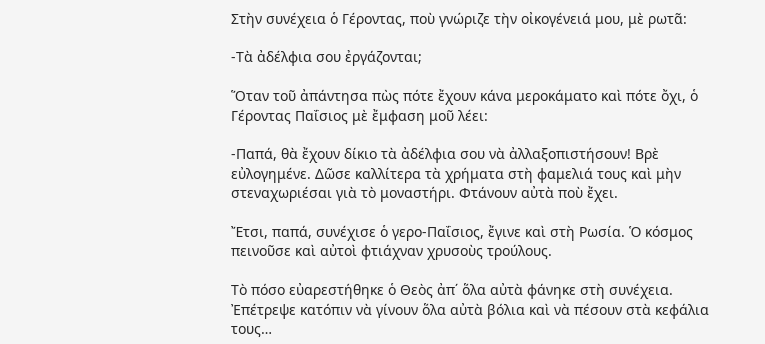Στὴν συνέχεια ὁ Γέροντας, ποὺ γνώριζε τὴν οἰκογένειά μου, μὲ ρωτᾶ:

-Τὰ ἀδέλφια σου ἐργάζονται;

Ὅταν τοῦ ἀπάντησα πὼς πότε ἔχουν κάνα μεροκάματο καὶ πότε ὄχι, ὁ Γέροντας Παΐσιος μὲ ἔμφαση μοῦ λέει:

-Παπά, θὰ ἔχουν δίκιο τὰ ἀδέλφια σου νὰ ἀλλαξοπιστήσουν! Βρὲ εὐλογημένε. Δῶσε καλλίτερα τὰ χρήματα στὴ φαμελιά τους καὶ μὴν στεναχωριέσαι γιὰ τὸ μοναστήρι. Φτάνουν αὐτὰ ποὺ ἔχει.

Ἔτσι, παπά, συνέχισε ὁ γερο-Παΐσιος, ἔγινε καὶ στὴ Ρωσία. Ὁ κόσμος πεινοῦσε καὶ αὐτοὶ φτιάχναν χρυσοὺς τρούλους.

Τὸ πόσο εὐαρεστήθηκε ὁ Θεὸς ἀπ΄ ὅλα αὐτὰ φάνηκε στὴ συνέχεια. Ἐπέτρεψε κατόπιν νὰ γίνουν ὅλα αὐτὰ βόλια καὶ νὰ πέσουν στὰ κεφάλια τους…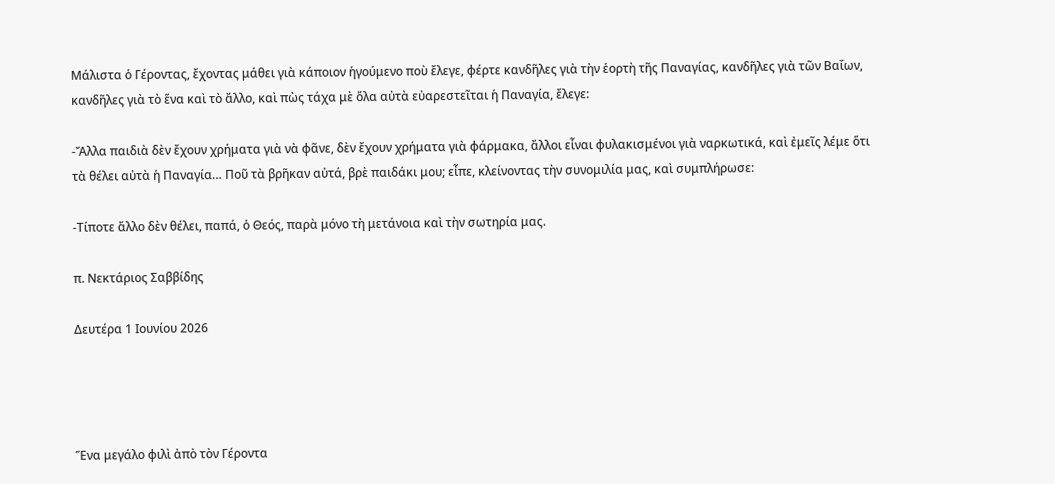Μάλιστα ὁ Γέροντας, ἔχοντας μάθει γιὰ κάποιον ἡγούμενο ποὺ ἔλεγε, φέρτε κανδῆλες γιὰ τὴν ἑορτὴ τῆς Παναγίας, κανδῆλες γιὰ τῶν Βαΐων, κανδῆλες γιὰ τὸ ἕνα καὶ τὸ ἄλλο, καὶ πὼς τάχα μὲ ὅλα αὐτὰ εὐαρεστεῖται ἡ Παναγία, ἔλεγε:

-Ἄλλα παιδιὰ δὲν ἔχουν χρήματα γιὰ νὰ φᾶνε, δὲν ἔχουν χρήματα γιὰ φάρμακα, ἄλλοι εἶναι φυλακισμένοι γιὰ ναρκωτικά, καὶ ἐμεῖς λέμε ὅτι τὰ θέλει αὐτὰ ἡ Παναγία… Ποῦ τὰ βρῆκαν αὐτά, βρὲ παιδάκι μου; εἶπε, κλείνοντας τὴν συνομιλία μας, καὶ συμπλήρωσε:

-Τίποτε ἄλλο δὲν θέλει, παπά, ὁ Θεός, παρὰ μόνο τὴ μετάνοια καὶ τὴν σωτηρία μας.

π. Νεκτάριος Σαββίδης

Δευτέρα 1 Ιουνίου 2026




Ἕνα μεγάλο φιλὶ ἀπὸ τὸν Γέροντα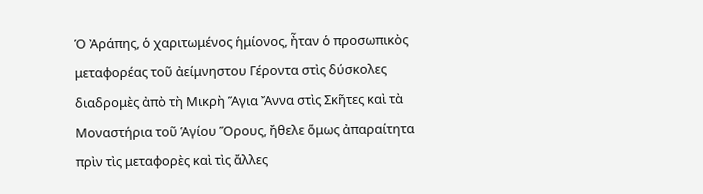Ὁ Ἀράπης, ὁ χαριτωμένος ἡμίονος, ἦταν ὁ προσωπικὸς μεταφορέας τοῦ ἀείμνηστου Γέροντα στὶς δύσκολες διαδρομὲς ἀπὸ τὴ Μικρὴ Ἅγια Ἄννα στὶς Σκῆτες καὶ τὰ Μοναστήρια τοῦ Ἁγίου Ὅρους, ἤθελε ὅμως ἀπαραίτητα πρὶν τὶς μεταφορὲς καὶ τὶς ἄλλες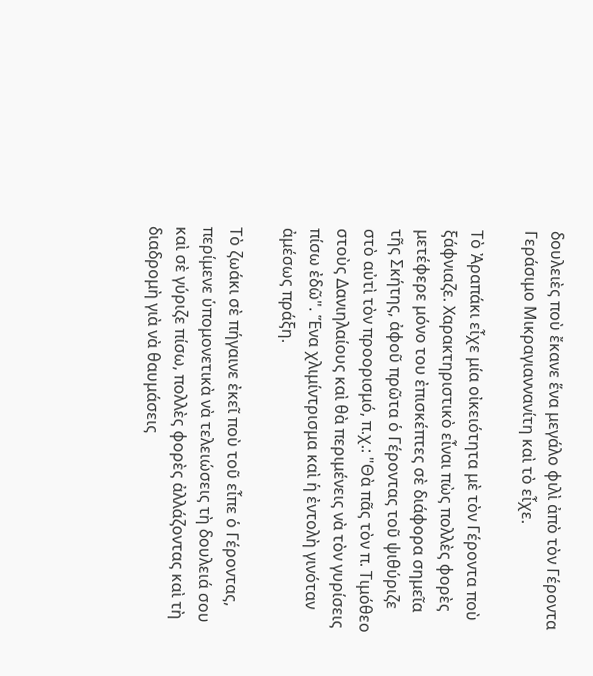δουλειὲς ποὺ ἔκανε ἕνα μεγάλο φιλὶ ἀπὸ τὸν Γέροντα Γεράσιμο Μικραγιαννανίτη καὶ τὸ εἶχε.

Τὸ Ἀραπάκι εἶχε μία οἰκειότητα μὲ τὸν Γέροντα ποὺ ξάφνιαζε. Χαρακτηριστικὸ εἶναι πὼς πολλὲς φορὲς μετέφερε μόνο του ἐπισκέπτες σὲ διάφορα σημεῖα τῆς Σκήτης, ἀφοῦ πρῶτα ὁ Γέροντας τοῦ ψιθύριζε στὸ αὐτὶ τὸν προορισμό, π.χ.: "Θὰ πᾶς τὸν π. Τιμόθεο στοὺς Δανιηλαίους καὶ θὰ περιμένεις νὰ τὸν γυρίσεις πίσω ἐδῶ". Ἕνα χλιμίντρισμα καὶ ἡ ἐντολὴ γινόταν ἀμέσως πράξη.

Τὸ ζωάκι σὲ πήγαινε ἐκεῖ ποὺ τοῦ εἶπε ὁ Γέροντας, περίμενε ὑπομονετικὰ νὰ τελειώσεις τὴ δουλειά σου καὶ σὲ γύριζε πίσω, πολλὲς φορὲς ἀλλάζοντας καὶ τὴ διαδρομὴ γιὰ νὰ θαυμάσεις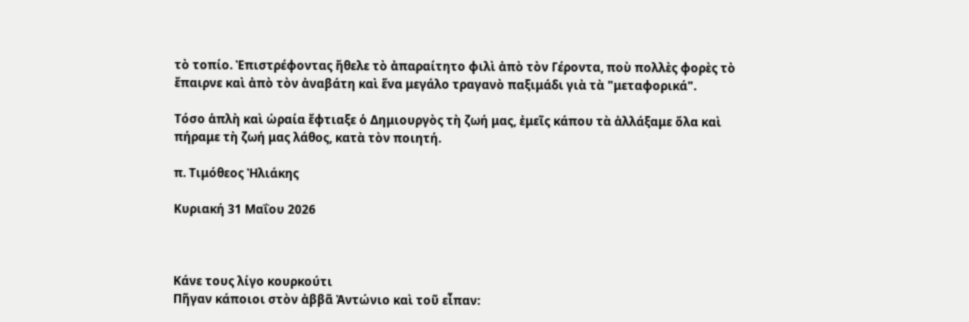τὸ τοπίο. Ἐπιστρέφοντας ἤθελε τὸ ἀπαραίτητο φιλὶ ἀπὸ τὸν Γέροντα, ποὺ πολλὲς φορὲς τὸ ἔπαιρνε καὶ ἀπὸ τὸν ἀναβάτη καὶ ἕνα μεγάλο τραγανὸ παξιμάδι γιὰ τὰ "μεταφορικά".

Τόσο ἁπλὴ καὶ ὡραία ἔφτιαξε ὁ Δημιουργὸς τὴ ζωή μας, ἐμεῖς κάπου τὰ ἀλλάξαμε ὅλα καὶ πήραμε τὴ ζωή μας λάθος, κατὰ τὸν ποιητή.

π. Τιμόθεος Ἠλιάκης

Κυριακή 31 Μαΐου 2026



Κάνε τους λίγο κουρκούτι
Πῆγαν κάποιοι στὸν ἀββᾶ Ἀντώνιο καὶ τοῦ εἶπαν: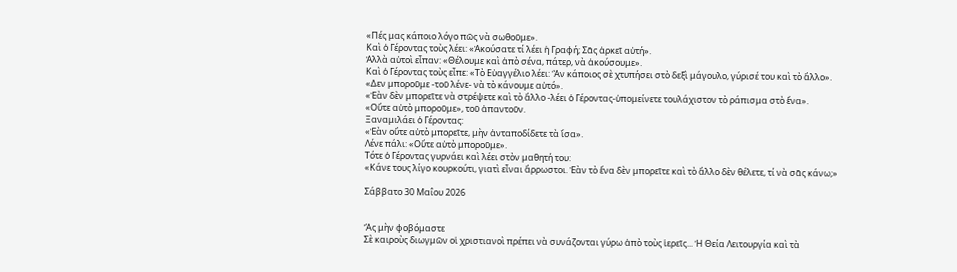«Πές μας κάποιο λόγο πῶς νὰ σωθοῦμε».
Καὶ ὁ Γέροντας τοὺς λέει: «Ἀκούσατε τί λέει ἡ Γραφή; Σᾶς ἀρκεῖ αὐτή».
Ἀλλὰ αὐτοὶ εἶπαν: «Θέλουμε καὶ ἀπὸ σένα, πάτερ, νὰ ἀκούσουμε».
Καὶ ὁ Γέροντας τοὺς εἶπε: «Τὸ Εὐαγγέλιο λέει: Ἂν κάποιος σὲ χτυπήσει στὸ δεξὶ μάγουλο, γύρισέ του καὶ τὸ ἄλλο».
«Δεν μποροῦμε -τοῦ λένε- νὰ τὸ κάνουμε αὐτό».
«Ἐὰν δὲν μπορεῖτε νὰ στρέψετε καὶ τὸ ἄλλο -λέει ὁ Γέροντας-ὑπομείνετε τουλάχιστον τὸ ράπισμα στὸ ἕνα».
«Οὔτε αὐτὸ μποροῦμε», τοῦ ἀπαντοῦν.
Ξαναμιλάει ὁ Γέροντας:
«Ἐὰν οὔτε αὐτὸ μπορεῖτε, μὴν ἀνταποδίδετε τὰ ἴσα».
Λένε πάλι: «Οὔτε αὐτὸ μποροῦμε».
Τότε ὁ Γέροντας γυρνάει καὶ λέει στὸν μαθητή του:
«Κάνε τους λίγο κουρκούτι, γιατὶ εἶναι ἄρρωστοι. Ἐὰν τὸ ἕνα δὲν μπορεῖτε καὶ τὸ ἄλλο δὲν θέλετε, τί νὰ σᾶς κάνω;»

Σάββατο 30 Μαΐου 2026


Ἄς μὴν φοβόμαστε
Σὲ καιροὺς διωγμῶν οἱ χριστιανοὶ πρέπει νὰ συνάζονται γύρω ἀπὸ τοὺς ἱερεῖς... Ἡ Θεία Λειτουργία καὶ τὰ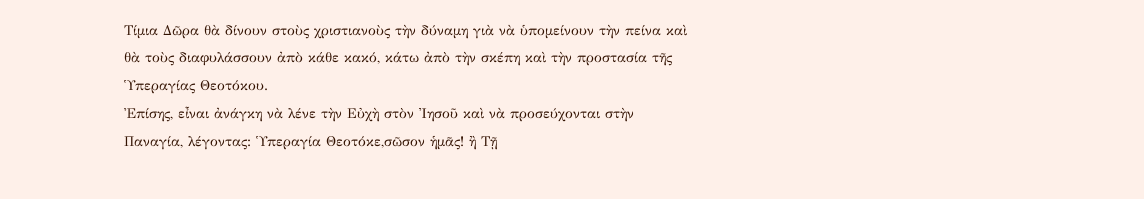Τίμια Δῶρα θὰ δίνουν στοὺς χριστιανοὺς τὴν δύναμη γιὰ νὰ ὑπομείνουν τὴν πείνα καὶ θὰ τοὺς διαφυλάσσουν ἀπὸ κάθε κακό, κάτω ἀπὸ τὴν σκέπη καὶ τὴν προστασία τῆς Ὑπεραγίας Θεοτόκου.
Ἐπίσης, εἶναι ἀνάγκη νὰ λένε τὴν Εὐχὴ στὸν Ἰησοῦ καὶ νὰ προσεύχονται στὴν Παναγία, λέγοντας: Ὑπεραγία Θεοτόκε,σῶσον ἡμᾶς! ἢ Τῇ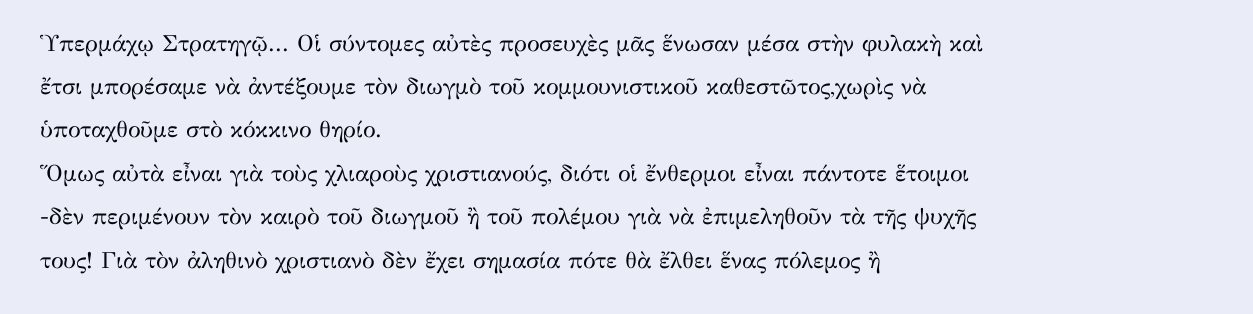Ὑπερμάχῳ Στρατηγῷ... Οἱ σύντομες αὐτὲς προσευχὲς μᾶς ἕνωσαν μέσα στὴν φυλακὴ καὶ ἔτσι μπορέσαμε νὰ ἀντέξουμε τὸν διωγμὸ τοῦ κομμουνιστικοῦ καθεστῶτος,χωρὶς νὰ ὑποταχθοῦμε στὸ κόκκινο θηρίο.
Ὅμως αὐτὰ εἶναι γιὰ τοὺς χλιαροὺς χριστιανούς, διότι οἱ ἔνθερμοι εἶναι πάντοτε ἕτοιμοι -δὲν περιμένουν τὸν καιρὸ τοῦ διωγμοῦ ἢ τοῦ πολέμου γιὰ νὰ ἐπιμεληθοῦν τὰ τῆς ψυχῆς τους! Γιὰ τὸν ἀληθινὸ χριστιανὸ δὲν ἔχει σημασία πότε θὰ ἔλθει ἕνας πόλεμος ἢ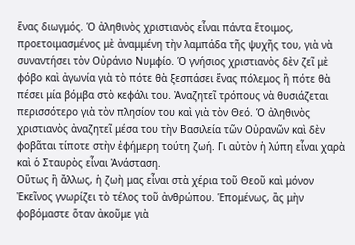ἕνας διωγμός. Ὁ ἀληθινὸς χριστιανὸς εἶναι πάντα ἕτοιμος, προετοιμασμένος μὲ ἀναμμένη τὴν λαμπάδα τῆς ψυχῆς του, γιὰ νὰ συναντήσει τὸν Οὐράνιο Νυμφίο. Ὁ γνήσιος χριστιανὸς δὲν ζεῖ μὲ φόβο καὶ ἀγωνία γιὰ τὸ πότε θὰ ξεσπάσει ἕνας πόλεμος ἢ πότε θὰ πέσει μία βόμβα στὸ κεφάλι του. Ἀναζητεῖ τρόπους νὰ θυσιάζεται περισσότερο γιὰ τὸν πλησίον του καὶ γιὰ τὸν Θεό. Ὁ ἀληθινὸς χριστιανὸς ἀναζητεῖ μέσα του τὴν Βασιλεία τῶν Οὐρανῶν καὶ δὲν φοβᾶται τίποτε στὴν ἐφήμερη τούτη ζωή. Γι αὐτὸν ἡ λύπη εἶναι χαρὰ καὶ ὁ Σταυρὸς εἶναι Ἀνάσταση.
Οὕτως ἢ ἄλλως, ἡ ζωὴ μας εἶναι στὰ χέρια τοῦ Θεοῦ καὶ μόνον Ἐκεῖνος γνωρίζει τὸ τέλος τοῦ ἀνθρώπου. Ἑπομένως, ἂς μὴν φοβόμαστε ὅταν ἀκοῦμε γιὰ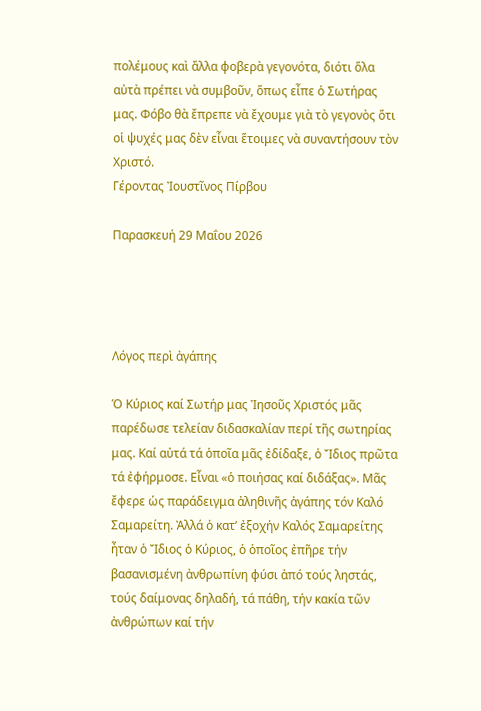πολέμους καὶ ἄλλα φοβερὰ γεγονότα, διότι ὅλα αὐτὰ πρέπει νὰ συμβοῦν, ὅπως εἶπε ὁ Σωτήρας μας. Φόβο θὰ ἔπρεπε νὰ ἔχουμε γιὰ τὸ γεγονὸς ὅτι οἱ ψυχές μας δὲν εἶναι ἕτοιμες νὰ συναντήσουν τὸν Χριστό.
Γέροντας Ἰουστῖνος Πίρβου

Παρασκευή 29 Μαΐου 2026




Λόγος περὶ ἀγάπης

Ὁ Κύριος καί Σωτήρ μας Ἰησοῦς Χριστός μᾶς παρέδωσε τελείαν διδασκαλίαν περί τῆς σωτηρίας μας. Καί αὐτά τά ὁποῖα μᾶς ἐδίδαξε, ὁ Ἴδιος πρῶτα τά ἐφήρμοσε. Εἶναι «ὁ ποιήσας καί διδάξας». Μᾶς ἔφερε ὡς παράδειγμα ἀληθινῆς ἀγάπης τόν Καλό Σαμαρείτη. Ἀλλά ὁ κατ’ ἐξοχήν Καλός Σαμαρείτης ἦταν ὁ Ἴδιος ὁ Κύριος, ὁ ὁποῖος ἐπῆρε τήν βασανισμένη ἀνθρωπίνη φύσι ἀπό τούς ληστάς, τούς δαίμονας δηλαδή, τά πάθη, τήν κακία τῶν ἀνθρώπων καί τήν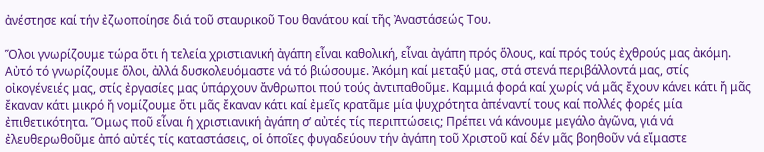ἀνέστησε καί τήν ἐζωοποίησε διά τοῦ σταυρικοῦ Του θανάτου καί τῆς Ἀναστάσεώς Του.

Ὅλοι γνωρίζουμε τώρα ὅτι ἡ τελεία χριστιανική ἀγάπη εἶναι καθολική, εἶναι ἀγάπη πρός ὅλους, καί πρός τούς ἐχθρούς μας ἀκόμη. Αὐτό τό γνωρίζουμε ὅλοι, ἀλλά δυσκολευόμαστε νά τό βιώσουμε. Ἀκόμη καί μεταξύ μας, στά στενά περιβάλλοντά μας, στίς οἰκογένειές μας, στίς ἐργασίες μας ὑπάρχουν ἄνθρωποι πού τούς ἀντιπαθοῦμε. Καμμιά φορά καί χωρίς νά μᾶς ἔχουν κάνει κάτι ἤ μᾶς ἔκαναν κάτι μικρό ἤ νομίζουμε ὅτι μᾶς ἔκαναν κάτι καί ἐμεῖς κρατᾶμε μία ψυχρότητα ἀπέναντί τους καί πολλές φορές μία ἐπιθετικότητα. Ὅμως ποῦ εἶναι ἡ χριστιανική ἀγάπη σ’ αὐτές τίς περιπτώσεις; Πρέπει νά κάνουμε μεγάλο ἀγῶνα, γιά νά ἐλευθερωθοῦμε ἀπό αὐτές τίς καταστάσεις, οἱ ὁποῖες φυγαδεύουν τήν ἀγάπη τοῦ Χριστοῦ καί δέν μᾶς βοηθοῦν νά εἴμαστε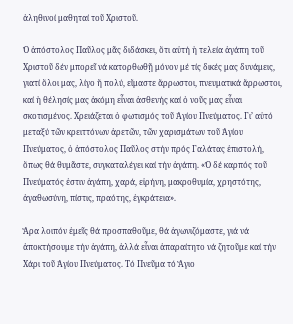ἀληθινοί μαθηταί τοῦ Χριστοῦ.

Ὁ ἀπόστολος Παῦλος μᾶς διδάσκει, ὅτι αὐτή ἡ τελεία ἀγάπη τοῦ Χριστοῦ δέν μπορεῖ νά κατορθωθῇ μόνον μέ τίς δικές μας δυνάμεις, γιατί ὅλοι μας, λίγο ἤ πολύ, εἴμαστε ἄρρωστοι, πνευματικά ἄρρωστοι, καί ἡ θέλησίς μας ἀκόμη εἶναι ἀσθενής καί ὁ νοῦς μας εἶναι σκοτισμένος. Χρειάζεται ὁ φωτισμός τοῦ Ἁγίου Πνεύματος. Γι’ αὐτό μεταξύ τῶν κρειττόνων ἀρετῶν, τῶν χαρισμάτων τοῦ Ἁγίου Πνεύματος, ὁ ἀπόστολος Παῦλος στήν πρός Γαλάτας ἐπιστολή, ὅπως θά θυμᾶστε, συγκαταλέγει καί τήν ἀγάπη. «Ὁ δέ καρπός τοῦ Πνεύματός ἐστιν ἀγάπη, χαρά, εἰρήνη, μακροθυμία, χρηστότης, ἀγαθωσύνη, πίστις, πραότης, ἐγκράτεια».

Ἄρα λοιπόν ἐμεῖς θά προσπαθοῦμε, θά ἀγωνιζόμαστε, γιά νά ἀποκτήσουμε τήν ἀγάπη, ἀλλά εἶναι ἀπαραίτητο νά ζητοῦμε καί τήν Χάρι τοῦ Ἁγίου Πνεύματος. Τό Πνεῦμα τό Ἅγιο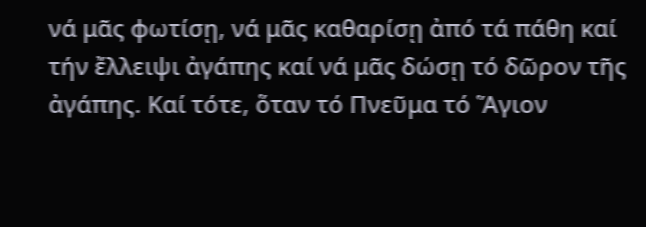νά μᾶς φωτίσῃ, νά μᾶς καθαρίσῃ ἀπό τά πάθη καί τήν ἔλλειψι ἀγάπης καί νά μᾶς δώσῃ τό δῶρον τῆς ἀγάπης. Καί τότε, ὅταν τό Πνεῦμα τό Ἅγιον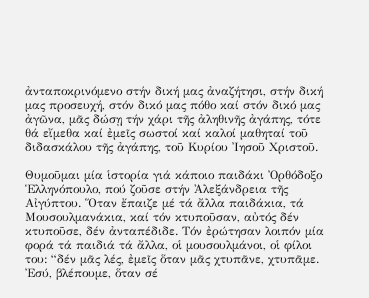ἀνταποκρινόμενο στήν δική μας ἀναζήτησι, στήν δική μας προσευχή, στόν δικό μας πόθο καί στόν δικό μας ἀγῶνα, μᾶς δώσῃ τήν χάρι τῆς ἀληθινῆς ἀγάπης, τότε θά εἴμεθα καί ἐμεῖς σωστοί καί καλοί μαθηταί τοῦ διδασκάλου τῆς ἀγάπης, τοῦ Κυρίου Ἰησοῦ Χριστοῦ.

Θυμοῦμαι μία ἱστορία γιά κάποιο παιδάκι Ὀρθόδοξο Ἑλληνόπουλο, πού ζοῦσε στήν Ἀλεξάνδρεια τῆς Αἰγύπτου. Ὅταν ἔπαιζε μέ τά ἄλλα παιδάκια, τά Μουσουλμανάκια, καί τόν κτυποῦσαν, αὐτός δέν κτυποῦσε, δέν ἀνταπέδιδε. Τόν ἐρώτησαν λοιπόν μία φορά τά παιδιά τά ἄλλα, οἱ μουσουλμάνοι, οἱ φίλοι του: “δέν μᾶς λές, ἐμεῖς ὅταν μᾶς χτυπᾶνε, χτυπᾶμε. Ἐσύ, βλέπουμε, ὅταν σέ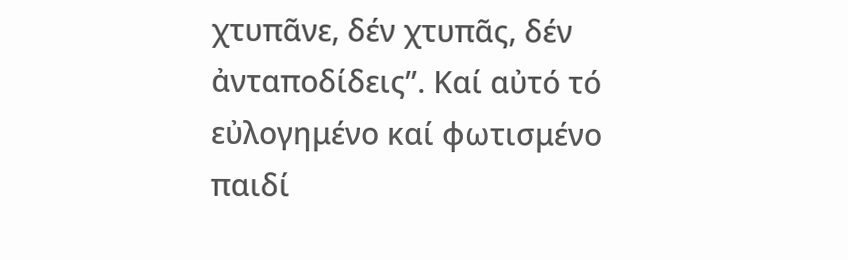χτυπᾶνε, δέν χτυπᾶς, δέν ἀνταποδίδεις”. Καί αὐτό τό εὐλογημένο καί φωτισμένο παιδί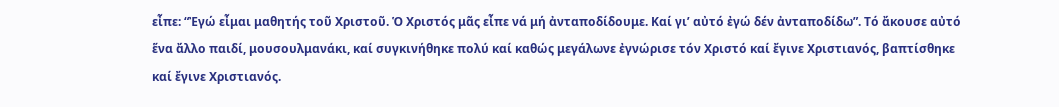εἶπε: “Ἐγώ εἶμαι μαθητής τοῦ Χριστοῦ. Ὁ Χριστός μᾶς εἶπε νά μή ἀνταποδίδουμε. Καί γι’ αὐτό ἐγώ δέν ἀνταποδίδω”. Τό ἄκουσε αὐτό ἕνα ἄλλο παιδί, μουσουλμανάκι, καί συγκινήθηκε πολύ καί καθώς μεγάλωνε ἐγνώρισε τόν Χριστό καί ἔγινε Χριστιανός, βαπτίσθηκε καί ἔγινε Χριστιανός.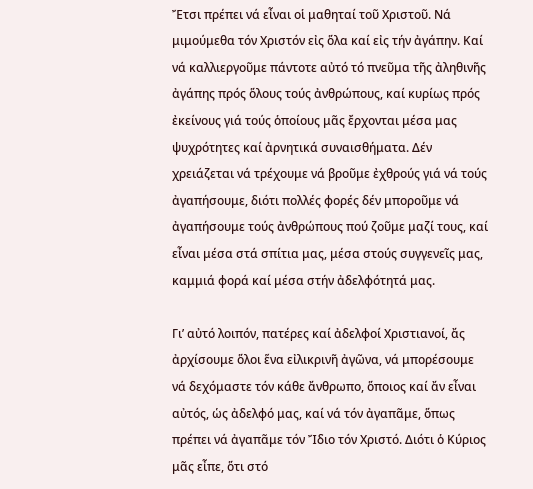Ἔτσι πρέπει νά εἶναι οἱ μαθηταί τοῦ Χριστοῦ. Νά μιμούμεθα τόν Χριστόν εἰς ὅλα καί εἰς τήν ἀγάπην. Καί νά καλλιεργοῦμε πάντοτε αὐτό τό πνεῦμα τῆς ἀληθινῆς ἀγάπης πρός ὅλους τούς ἀνθρώπους, καί κυρίως πρός ἐκείνους γιά τούς ὁποίους μᾶς ἔρχονται μέσα μας ψυχρότητες καί ἀρνητικά συναισθήματα. Δέν χρειάζεται νά τρέχουμε νά βροῦμε ἐχθρούς γιά νά τούς ἀγαπήσουμε, διότι πολλές φορές δέν μποροῦμε νά ἀγαπήσουμε τούς ἀνθρώπους πού ζοῦμε μαζί τους, καί εἶναι μέσα στά σπίτια μας, μέσα στούς συγγενεῖς μας, καμμιά φορά καί μέσα στήν ἀδελφότητά μας.

Γι’ αὐτό λοιπόν, πατέρες καί ἀδελφοί Χριστιανοί, ἄς ἀρχίσουμε ὅλοι ἕνα εἰλικρινῆ ἀγῶνα, νά μπορέσουμε νά δεχόμαστε τόν κάθε ἄνθρωπο, ὅποιος καί ἄν εἶναι αὐτός, ὡς ἀδελφό μας, καί νά τόν ἀγαπᾶμε, ὅπως πρέπει νά ἀγαπᾶμε τόν Ἴδιο τόν Χριστό. Διότι ὁ Κύριος μᾶς εἶπε, ὅτι στό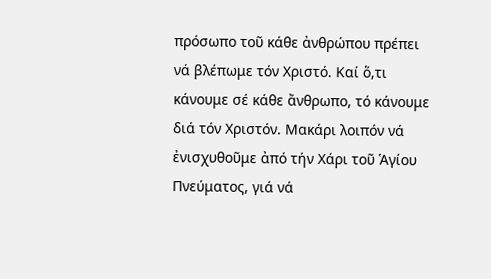πρόσωπο τοῦ κάθε ἀνθρώπου πρέπει νά βλέπωμε τόν Χριστό. Καί ὅ,τι κάνουμε σέ κάθε ἄνθρωπο, τό κάνουμε διά τόν Χριστόν. Μακάρι λοιπόν νά ἐνισχυθοῦμε ἀπό τήν Χάρι τοῦ Ἁγίου Πνεύματος, γιά νά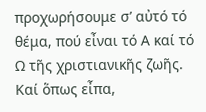προχωρήσουμε σ’ αὐτό τό θέμα, πού εἶναι τό Α καί τό Ω τῆς χριστιανικῆς ζωῆς. Καί ὅπως εἶπα,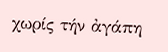χωρίς τήν ἀγάπη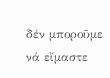δέν μποροῦμε νά εἴμαστε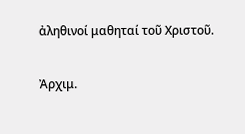ἀληθινοί μαθηταί τοῦ Χριστοῦ.

Ἀρχιμ.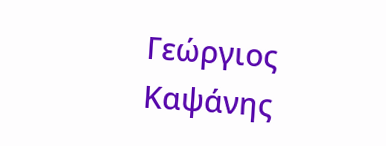Γεώργιος Καψάνης